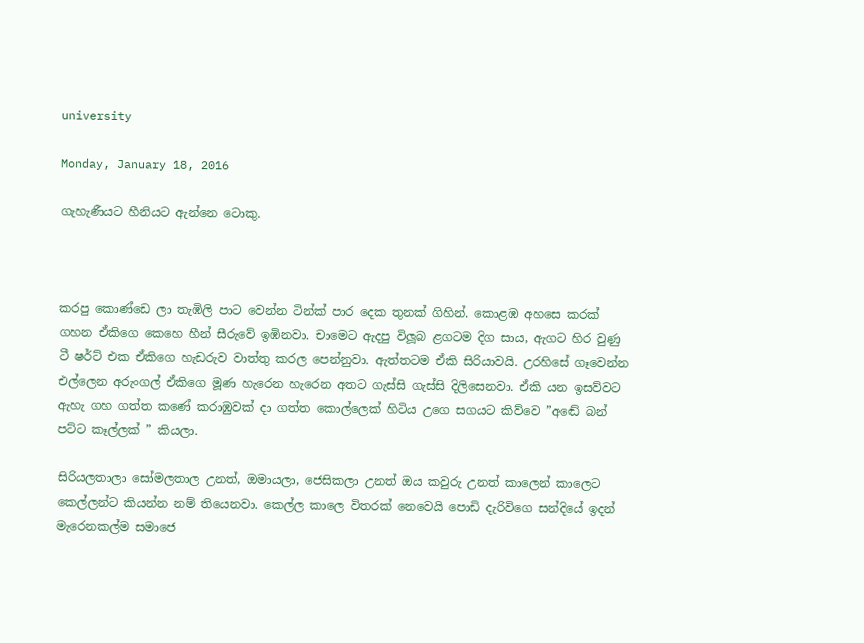university

Monday, January 18, 2016

ගැහැණීයට හීනියට ඇන්නෙ ටොකු.



කරපු කොණ්ඩෙ ලා තැඹිලි පාට වෙන්න ටින්ක් පාර දෙක තුනක් ගිහින්. කොළඹ අහසෙ කරක් ගහන ඒකිගෙ කෙහෙ හීන් සීරුවේ ඉඹිනවා. චාමෙට ඇදපු විලූබ ළගටම දිග සාය, ඇගට හිර වුණු ටී ෂර්ට් එක ඒකිගෙ හැඩරුව වාත්තු කරල පෙන්නුවා. ඇත්තටම ඒකි සිරියාවයි. උරහිසේ ගෑවෙන්න එල්ලෙන අරුංගල් ඒකිගෙ මූණ හැරෙන හැරෙන අතට ගැස්සි ගැස්සි දිලිසෙනවා. ඒකි යන ඉසව්වට ඇහැ ගහ ගත්ත කණේ කරාඹුවක් දා ගත්ත කොල්ලෙක් හිටිය උගෙ සගයට කිව්වෙ ”අඬේ බන් පට්ට කෑල්ලක් ” කියලා.

සිරියලතාලා සෝමලතාල උනත්, ඔමායලා, ජෙසිකලා උනත් ඔය කවුරු උනත් කාලෙන් කාලෙට කෙල්ලන්ට කියන්න නම් තියෙනවා. කෙල්ල කාලෙ විතරක් නෙවෙයි පොඩි දැරිවිගෙ සන්දියේ ඉදන් මැරෙනකල්ම සමාජෙ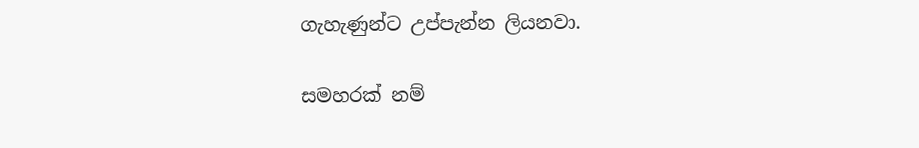ගැහැණුන්ට උප්පැන්න ලියනවා.

සමහරක් නම්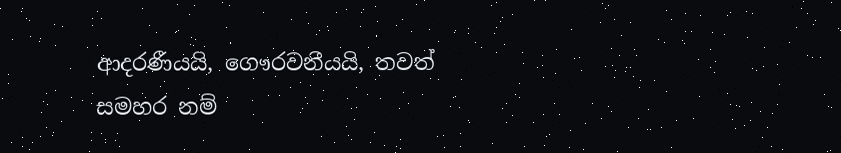ආදරණීයයි, ගෞරවනීයයි, තවත් සමහර නම්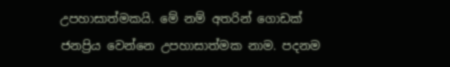උපහාසාත්මකයි. මේ නම් අතරින් ගොඩක් ජනප්‍රිය වෙන්නෙ උපහාසාත්මක නාම. පදනම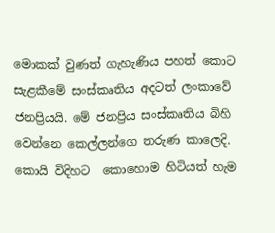මොකක් වුණත් ගැහැණිය පහත් කොට සැළකීමේ සංස්කෘතිය අදටත් ලංකාවේ ජනප්‍රියයි. මේ ජනප්‍රිය සංස්කෘතිය බිහි වෙන්නෙ කෙල්ලන්ගෙ තරුණ කාලෙදි. කොයි විදිහට  කොහොම හිටියත් හැම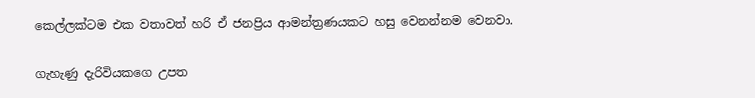කෙල්ලක්ටම එක වතාවත් හරි ඒ ජනප්‍රිය ආමන්ත්‍රණයකට හසු වෙනන්නම වෙනවා.

ගැහැණු දැරිවියකගෙ උපත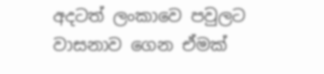අදටත් ලංකාවෙ පවුලට වාසනාව ගෙන ඒමක්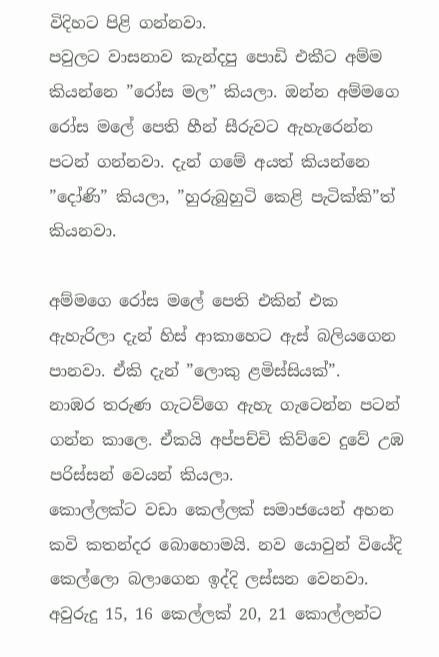විදිහට පිළි ගන්නවා.
පවුලට වාසනාව කැන්දපු පොඩි එකීට අම්ම කියන්නෙ ”රෝස මල” කියලා. ඔන්න අම්මගෙ රෝස මලේ පෙති හීන් සීරුවට ඇහැරෙන්න පටන් ගන්නවා. දැන් ගමේ අයත් කියන්නෙ ”දෝණි” කියලා, ”හුරුබුහුටි කෙළි පැටික්කි”ත් කියනවා.

අම්මගෙ රෝස මලේ පෙති එකින් එක ඇහැරිලා දැන් හිස් ආකාහෙට ඇස් බලියගෙන පානවා. ඒකි දැන් ”ලොකු ළමිස්සියක්”.
නාඹර තරුණ ගැටව්ගෙ ඇහැ ගැටෙන්න පටන් ගන්න කාලෙ. ඒකයි අප්පච්චි කිව්වෙ දුවේ උඹ පරිස්සන් වෙයන් කියලා.
කොල්ලක්ට වඩා කෙල්ලක් සමාජයෙන් අහන කවි කතන්දර බොහොමයි. නව යොවුන් වියේදි කෙල්ලො බලාගෙන ඉද්දි ලස්සන වෙනවා. අවුරුදු 15, 16 කෙල්ලක් 20, 21 කොල්ලන්ට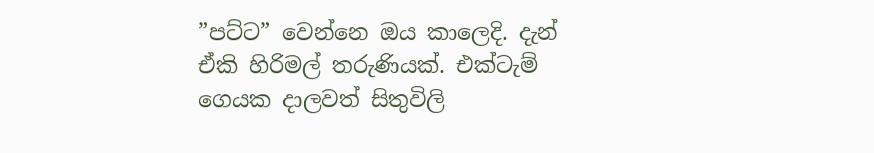”පට්ට” වෙන්නෙ ඔය කාලෙදි. දැන් ඒකි හිරිමල් තරුණියක්. එක්ටැම් ගෙයක දාලවත් සිතුවිලි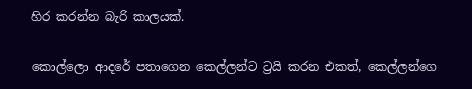හිර කරන්න බැරි කාලයක්.

කොල්ලො ආදරේ පතාගෙන කෙල්ලන්ට ට්‍රයි කරන එකත්, කෙල්ලන්ගෙ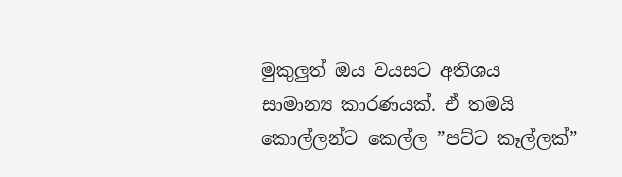මුකුලුත් ඔය වයසට අතිශය සාමාන්‍ය කාරණයක්. ඒ තමයි කොල්ලන්ට කෙල්ල ”පට්ට කෑල්ලක්”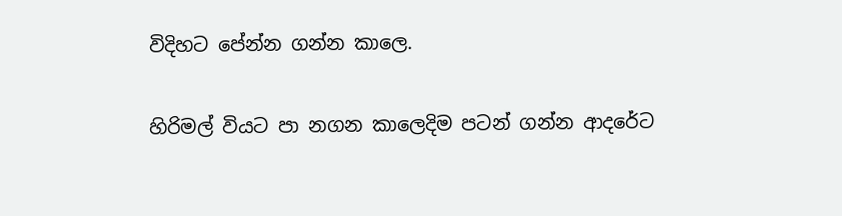විදිහට පේන්න ගන්න කාලෙ.

හිරිමල් වියට පා නගන කාලෙදිම පටන් ගන්න ආදරේට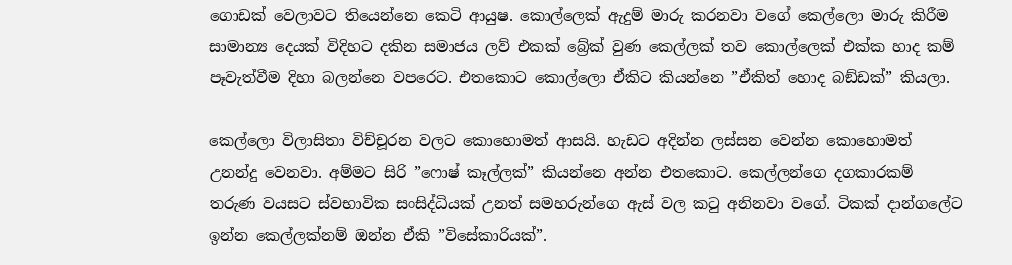ගොඩක් වෙලාවට තියෙන්නෙ කෙටි ආයුෂ. කොල්ලෙක් ඇදුම් මාරු කරනවා වගේ කෙල්ලො මාරු කිරීම සාමාන්‍ය දෙයක් විදිහට දකින සමාජය ලව් එකක් බ්‍රේක් වුණ කෙල්ලක් තව කොල්ලෙක් එක්ක හාද කම් පෑවැත්වීම දිහා බලන්නෙ වපරෙට. එතකොට කොල්ලො ඒකිට කියන්නෙ ”ඒකිත් හොද බඞ්ඩක්” කියලා.

කෙල්ලො විලාසිතා විච්චූරන වලට කොහොමත් ආසයි. හැඩට අදින්න ලස්සන වෙන්න කොහොමත් උනන්දු වෙනවා. අම්මට සිරි ”ෆොෂ් කෑල්ලක්” කියන්නෙ අන්න එතකොට. කෙල්ලන්ගෙ දගකාරකම් තරුණ වයසට ස්වභාවික සංසිද්ධියක් උනත් සමහරුන්ගෙ ඇස් වල කටු අනිනවා වගේ. ටිකක් දාන්ගලේට ඉන්න කෙල්ලක්නම් ඔන්න ඒකි ”විසේකාරියක්”.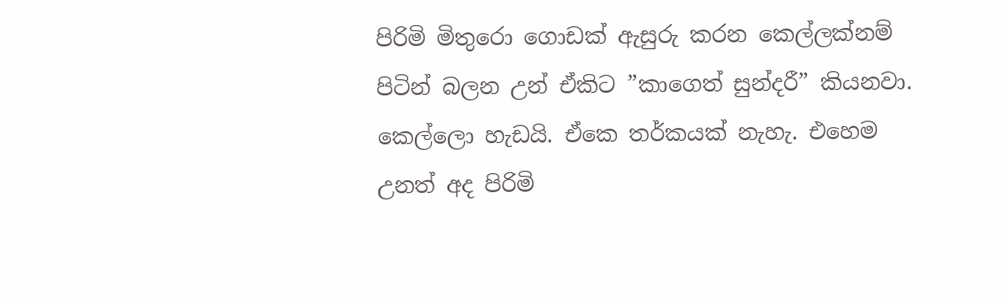පිරිමි මිතුරො ගොඩක් ඇසුරු කරන කෙල්ලක්නම් පිටින් බලන උන් ඒකිට ”කාගෙත් සුන්දරී” කියනවා. කෙල්ලො හැඩයි. ඒකෙ තර්කයක් නැහැ. එහෙම උනත් අද පිරිමි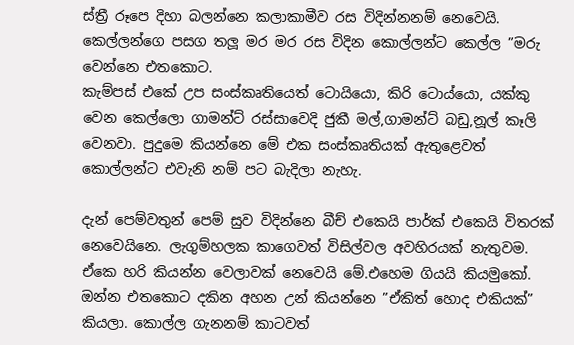ස්ත්‍රී රූපෙ දිහා බලන්නෙ කලාකාමීව රස විදින්නනම් නෙවෙයි. කෙල්ලන්ගෙ පසග තලූ මර මර රස විදින කොල්ලන්ට කෙල්ල ”මරු වෙන්නෙ එතකොට.
කැම්පස් එකේ උප සංස්කෘතියෙත් ටොයියො, කිරි ටොය්යො, යක්කු වෙන කෙල්ලො ගාමන්ට් රස්සාවෙදි ජුකී මල්,ගාමන්ට් බඩු,නූල් කෑලි වෙනවා. පුදුමෙ කියන්නෙ මේ එක සංස්කෘතියක් ඇතුළෙවත් කොල්ලන්ට එවැනි නම් පට බැදිලා නැහැ.

දැන් පෙම්වතුන් පෙම් සුව විදින්නෙ බීච් එකෙයි පාර්ක් එකෙයි විතරක් නෙවෙයිනෙ. ලැගුම්හලක කාගෙවත් විසිල්වල අවහිරයක් නැතුවම. ඒකෙ හරි කියන්න වෙලාවක් නෙවෙයි මේ.එහෙම ගියයි කියමුකෝ. ඔන්න එතකොට දකින අහන උන් කියන්නෙ ”ඒකිත් හොද එකියක්” කියලා. කොල්ල ගැනනම් කාටවත්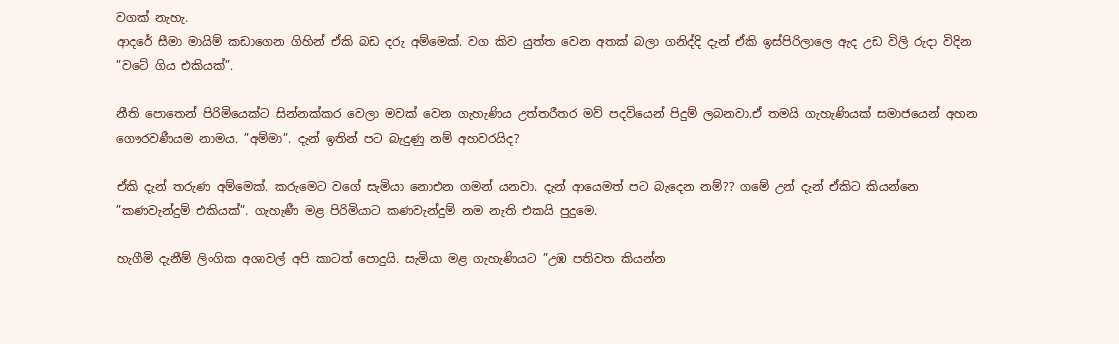වගක් නැහැ.
ආදරේ සීමා මායිම් කඩාගෙන ගිහින් ඒකි බඩ දරු අම්මෙක්. වග කිව යුත්ත වෙන අතක් බලා ගනිද්දි දැන් ඒකි ඉස්පිරිලාලෙ ඇද උඩ විලි රුදා විදින ”වටේ ගිය එකියක්”.

නීති පොතෙන් පිරිමියෙක්ට සින්නක්කර වෙලා මවක් වෙන ගැහැණිය උත්තරීතර මව් පදවියෙන් පිදුම් ලබනවා.ඒ තමයි ගැහැණියක් සමාජයෙන් අහන ගෞරවණීයම නාමය. ”අම්මා”. දැන් ඉතින් පට බැදුණු නම් අහවරයිද?

ඒකි දැන් තරුණ අම්මෙක්. කරුමෙට වගේ සැමියා නොඑන ගමන් යනවා. දැන් ආයෙමත් පට බැදෙන නම්?? ගමේ උන් දැන් ඒකිට කියන්නෙ ”කණවැන්දුම් එකියක්”. ගැහැණී මළ පිරිමියාට කණවැන්දුම් නම නැති එකයි පුදුමෙ.

හැගීමි දැනීම් ලිංගික අශාවල් අපි කාටත් පොදුයි. සැමියා මළ ගැහැණියට ”උඹ පතිවත කියන්න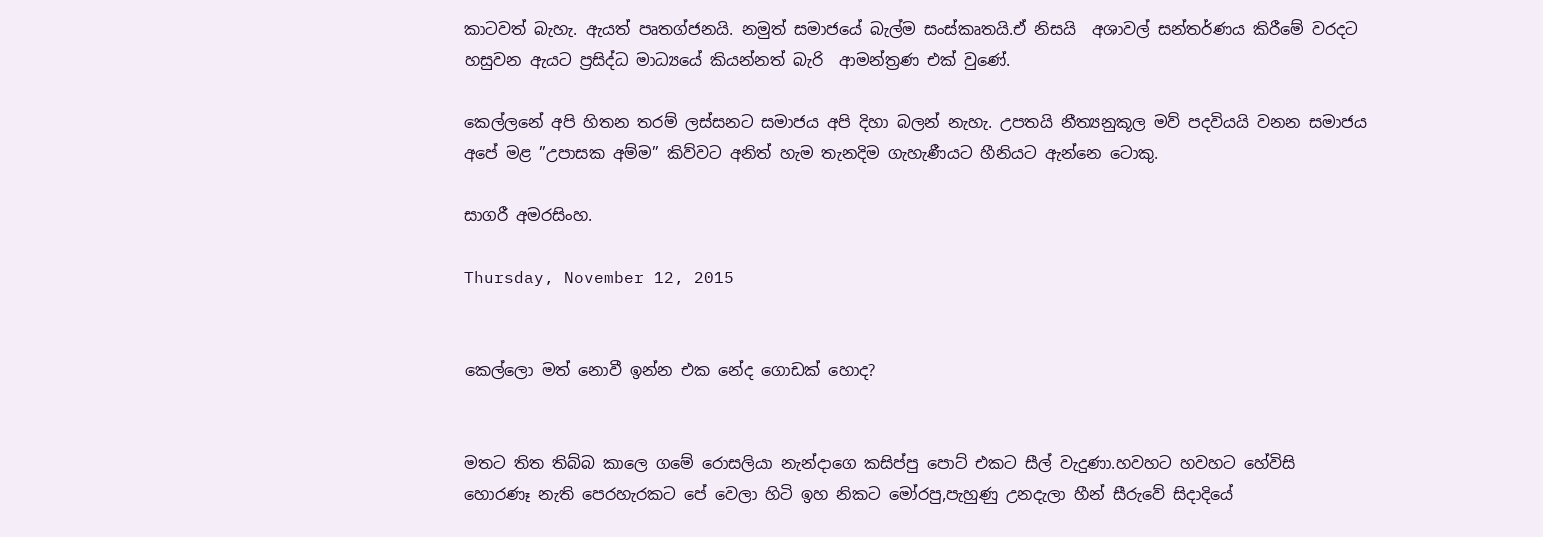කාටවත් බැහැ. ඇයත් පෘතග්ජනයි. නමුත් සමාජයේ බැල්ම සංස්කෘතයි.ඒ නිසයි  අශාවල් සන්තර්ණය කිරීමේ වරදට හසුවන ඇයට ප්‍රසිද්ධ මාධ්‍යයේ කියන්නත් බැරි  ආමන්ත්‍රණ එක් වුණේ.

කෙල්ලනේ අපි හිතන තරම් ලස්සනට සමාජය අපි දිහා බලන් නැහැ. උපතයි නීත්‍යනුකූල මව් පදවියයි වනන සමාජය අපේ මළ ”උපාසක අම්ම” කිව්වට අනිත් හැම තැනදිම ගැහැණීයට හීනියට ඇන්නෙ ටොකු.

සාගරී අමරසිංහ.

Thursday, November 12, 2015


කෙල්ලො මත් නොවී ඉන්න එක නේද ගොඩක් හොද?


මතට තිත තිබ්බ කාලෙ ගමේ රොසලියා නැන්දාගෙ කසිප්පු පොට් එකට සීල් වැදුණා.හවහට හවහට හේවිසි හොරණෑ නැති පෙරහැරකට පේ වෙලා හිටි ඉහ නිකට මෝරපු,පැහුණු උනදැලා හීන් සීරුවේ සිදාදියේ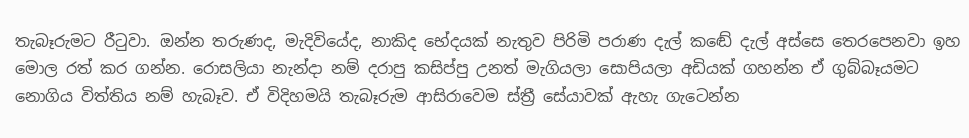තැබෑරුමට රීටුවා. ඔන්න තරුණද, මැදිවියේද, නාකිද භේදයක් නැතුව පිරිමි පරාණ දැල් කඬේ දැල් අස්සෙ තෙරපෙනවා ඉහ මොල රත් කර ගන්න. රොසලියා නැන්දා නම් දරාපු කසිප්පු උනත් මැගියලා සොපියලා අඩියක් ගහන්න ඒ ගුබ්බෑයමට නොගිය විත්තිය නම් හැබෑව. ඒ විදිහමයි තැබෑරුම ආසිරාවෙම ස්ත්‍රී සේයාවක් ඇහැ ගැටෙන්න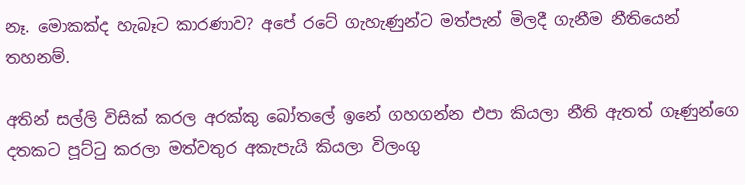නෑ. මොකක්ද හැබෑට කාරණාව? අපේ රටේ ගැහැණුන්ට මත්පැන් මිලදී ගැනීම නීතියෙන් තහනම්.

අතින් සල්ලි විසික් කරල අරක්කු බෝතලේ ඉනේ ගහගන්න එපා කියලා නීති ඇතත් ගෑණුන්ගෙ දතකට පූට්ටු කරලා මත්වතුර අකැපැයි කියලා විලංගු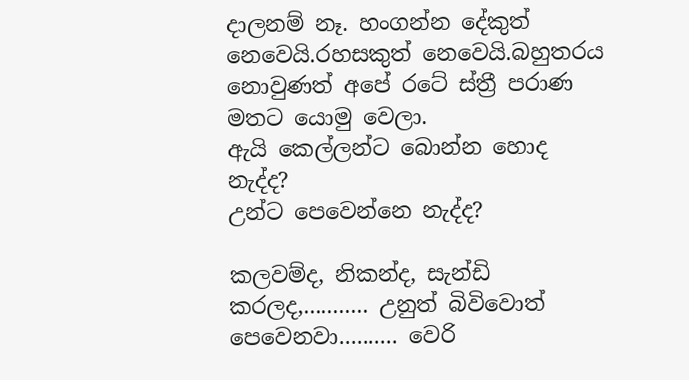දාලනම් නෑ. හංගන්න දේකුත් නෙවෙයි.රහසකුත් නෙවෙයි.බහුතරය නොවුණත් අපේ රටේ ස්ත්‍රී පරාණ මතට යොමු වෙලා.
ඇයි කෙල්ලන්ට බොන්න හොද නැද්ද?
උන්ට පෙවෙන්නෙ නැද්ද?

කලවම්ද, නිකන්ද, සැන්ඩි කරලද,........... උනුත් බිවිවොත් පෙවෙනවා.......... වෙරි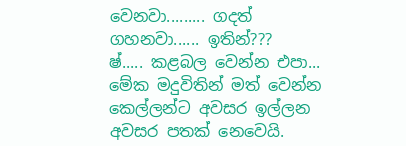වෙනවා......... ගදත් ගහනවා...... ඉතින්???
ෂ්..... කළබල වෙන්න එපා... මේක මදුවිතින් මත් වෙන්න කෙල්ලන්ට අවසර ඉල්ලන අවසර පතක් නෙවෙයි.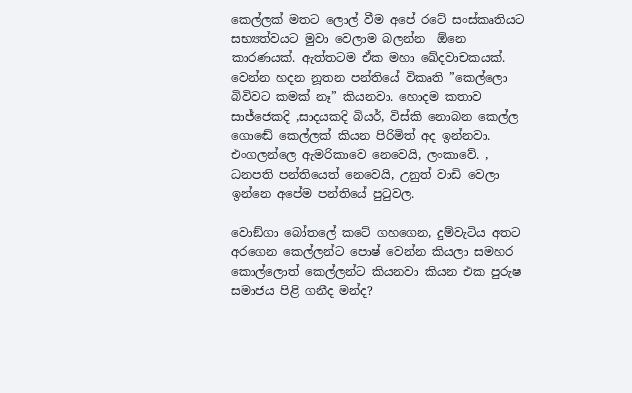කෙල්ලක් මතට ලොල් වීම අපේ රටේ සංස්කෘතියට සභ්‍යත්වයට මුවා වෙලාම බලන්න  ඕනෙ කාරණයක්. ඇත්තටම ඒක මහා ඛේදවාචකයක්.
වෙන්න හදන නූතන පන්තියේ විකෘති ”කෙල්ලො බිවිවට කමක් නෑ” කියනවා. හොදම කතාව සාජ්ජෙකදි ,සාදයකදි බියර්, විස්කි නොබන කෙල්ල ගොඬේ කෙල්ලක් කියන පිරිමිත් අද ඉන්නවා. එංගලන්ලෙ ඇමරිකාවෙ නෙවෙයි, ලංකාවේ. , ධනපති පන්තියෙත් නෙවෙයි, උනුත් වාඩි වෙලා ඉන්නෙ අපේම පන්තියේ පුටුවල.

වොඞ්ගා බෝතලේ කටේ ගහගෙන, දුම්වැටිය අතට අරගෙන කෙල්ලන්ට පොෂ් වෙන්න කියලා සමහර කොල්ලොත් කෙල්ලන්ට කියනවා කියන එක පුරුෂ සමාජය පිළි ගනීද මන්ද?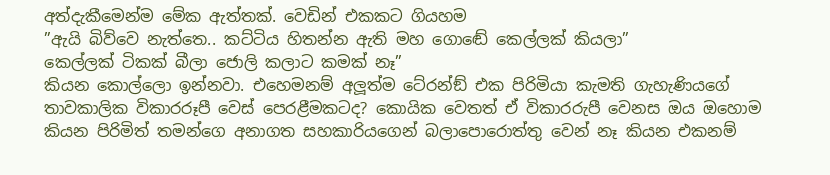අත්දැකීමෙන්ම මේක ඇත්තක්. වෙඩින් එකකට ගියහම
”ඇයි බිව්වෙ නැත්තෙ.. කට්ටිය හිතන්න ඇති මහ ගොඬේ කෙල්ලක් කියලා”
කෙල්ලක් ටිකක් බීලා ජොලි කලාට කමක් නෑ”
කියන කොල්ලො ඉන්නවා. එහෙමනම් අලූත්ම ටේ‍රන්ඞ් එක පිරිමියා කැමති ගැහැණියගේ තාවකාලික විකාරරූපී වෙස් පෙරළීමකටද? කොයික වෙතත් ඒ විකාරරුපී වෙනස ඔය ඔහොම කියන පිරිමිත් තමන්ගෙ අනාගත සහකාරියගෙන් බලාපොරොත්තු වෙන් නෑ කියන එකනම්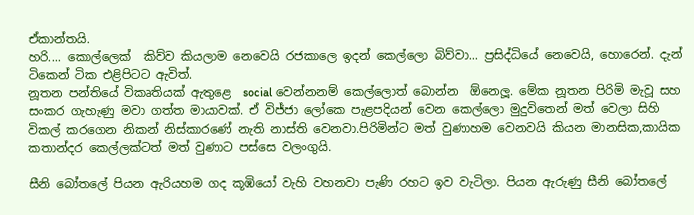ඒකාන්තයි.
හරි.... කොල්ලෙක්  කිව්ව කියලාම නෙවෙයි රජකාලෙ ඉදන් කෙල්ලො බිව්වා... ප්‍රසිද්ධියේ නෙවෙයි, හොරෙන්. දැන් ටිකෙන් ටික එළිපිටට ඇවිත්.
නූතන පන්තියේ විකෘතියක් ඇතුළෙ  social වෙන්නනම් කෙල්ලොත් බොන්න  ඕනෙලූ. මේක නූතන පිරිමි මැවූ සහ සංකර ගැහැණු මවා ගත්ත මායාවක්. ඒ විජ්ජා ලෝකෙ පැළපදියන් වෙන කෙල්ලො මුදුවිතෙන් මත් වෙලා සිහි විකල් කරගෙන නිකන් නිස්කාරණේ නැති නාස්ති වෙනවා.පිරිමින්ට මත් වුණාහම වෙනවයි කියන මානසික,කායික කතාන්දර කෙල්ලක්ටත් මත් වුණාට පස්සෙ වලංගුයි.

සීනි බෝතලේ පියන ඇරියහම ගද කූඹියෝ වැහි වහනවා පැණි රහට ඉව වැටිලා. පියන ඇරුණු සීනි බෝතලේ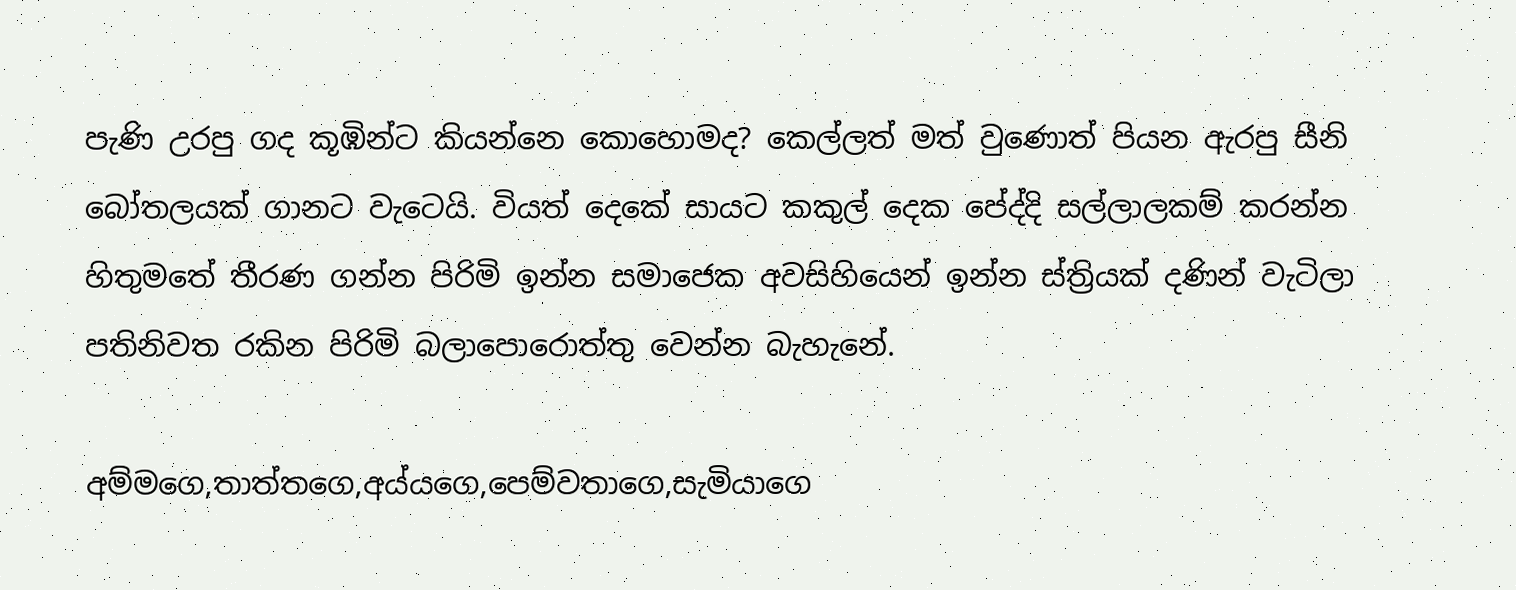පැණි උරපු ගද කූඹින්ට කියන්නෙ කොහොමද? කෙල්ලත් මත් වුණොත් පියන ඇරපු සීනි බෝතලයක් ගානට වැටෙයි. වියත් දෙකේ සායට කකුල් දෙක පේද්දි සල්ලාලකම් කරන්න හිතුමතේ තීරණ ගන්න පිරිමි ඉන්න සමාජෙක අවසිහියෙන් ඉන්න ස්ත්‍රියක් දණින් වැටිලා පතිනිවත රකින පිරිමි බලාපොරොත්තු වෙන්න බැහැනේ.

අම්මගෙ,තාත්තගෙ,අය්යගෙ,පෙම්වතාගෙ,සැමියාගෙ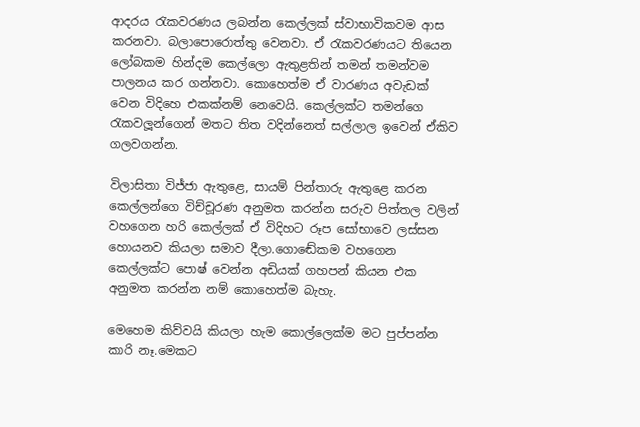ආදරය රැකවරණය ලබන්න කෙල්ලක් ස්වාභාවිකවම ආස කරනවා. බලාපොරොත්තු වෙනවා. ඒ රැකවරණයට තියෙන ලෝබකම හින්දම කෙල්ලො ඇතුළතින් තමන් තමන්වම පාලනය කර ගන්නවා. කොහෙත්ම ඒ වාරණය අවැඩක් වෙන විදිහෙ එකක්නම් නෙවෙයි. කෙල්ලක්ට තමන්ගෙ රැකවලූන්ගෙන් මතට තිත වදින්නෙත් සල්ලාල ඉවෙන් ඒකිව ගලවගන්න.

විලාසිතා විජ්ජා ඇතුළෙ, සායම් පින්තාරු ඇතුළෙ කරන කෙල්ලන්ගෙ විච්චූරණ අනුමත කරන්න සරුව පිත්තල වලින් වහගෙන හරි කෙල්ලක් ඒ විදිහට රූප සෝභාවෙ ලස්සන හොයනව කියලා සමාව දීලා.ගොඬේකම වහගෙන කෙල්ලක්ට පොෂ් වෙන්න අඩියක් ගහපන් කියන එක අනුමත කරන්න නම් කොහෙත්ම බැහැ.

මෙහෙම කිව්වයි කියලා හැම කොල්ලෙක්ම මට පුප්පන්න කාරි නෑ.මෙකට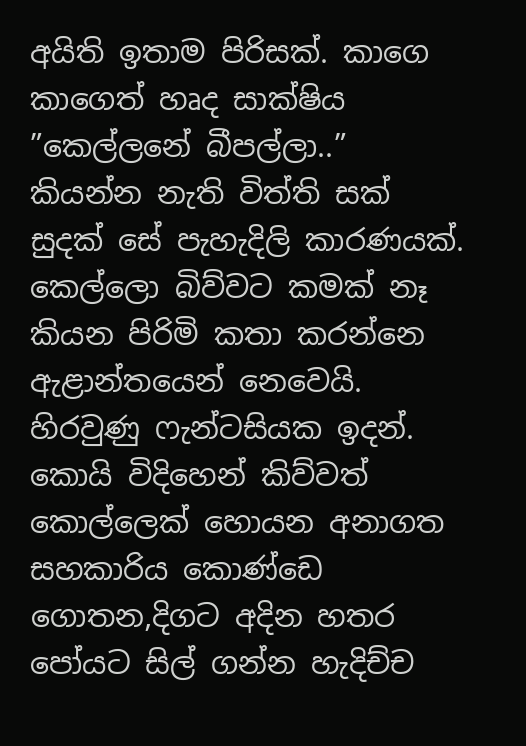අයිති ඉතාම පිරිසක්. කාගෙ කාගෙත් හෘද සාක්ෂිය ”කෙල්ලනේ බීපල්ලා..” කියන්න නැති විත්ති සක් සුදක් සේ පැහැදිලි කාරණයක්. කෙල්ලො බිව්වට කමක් නෑ කියන පිරිමි කතා කරන්නෙ ඇළාන්තයෙන් නෙවෙයි. හිරවුණු ෆැන්ටසියක ඉදන්.
කොයි විදිහෙන් කිව්වත් කොල්ලෙක් හොයන අනාගත සහකාරිය කොණ්ඩෙ ගොතන,දිගට අදින හතර පෝයට සිල් ගන්න හැදිච්ච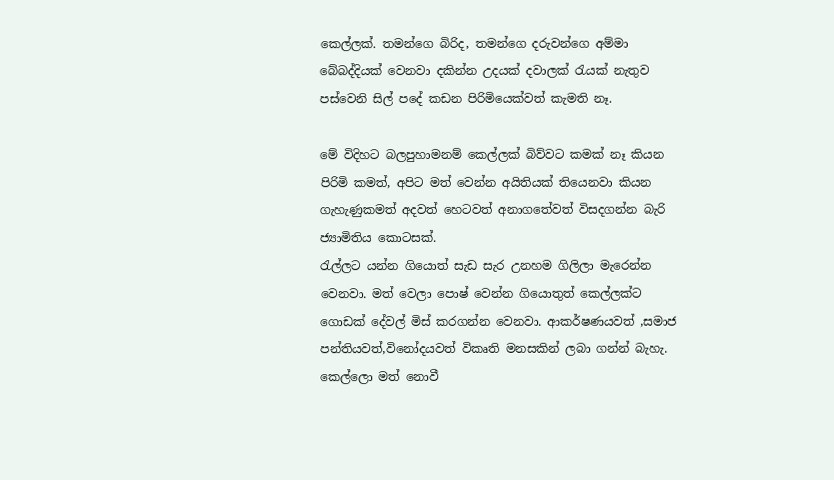කෙල්ලක්. තමන්ගෙ බිරිද, තමන්ගෙ දරුවන්ගෙ අම්මා බේබද්දියක් වෙනවා දකින්න උදයක් දවාලක් රැයක් නැතුව පස්වෙනි සිල් පදේ කඩන පිරිමියෙක්වත් කැමති නෑ.

මේ විදිහට බලපුහාමනම් කෙල්ලක් බිව්වට කමක් නෑ කියන පිරිමි කමත්, අපිට මත් වෙන්න අයිතියක් තියෙනවා කියන ගැහැණුකමත් අදවත් හෙටවත් අනාගතේවත් විසදගන්න බැරි ජ්‍යාමිතිය කොටසක්.
රැල්ලට යන්න ගියොත් සැඩ සැර උනහම ගිලිලා මැරෙන්න වෙනවා. මත් වෙලා පොෂ් වෙන්න ගියොතුත් කෙල්ලක්ට ගොඩක් දේවල් මිස් කරගන්න වෙනවා. ආකර්ෂණයවත් ,සමාජ පන්තියවත්,විනෝදයවත් විකෘති මනසකින් ලබා ගන්න් බැහැ. කෙල්ලො මත් නොවී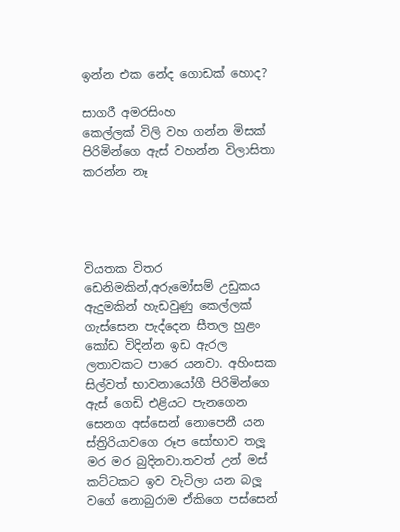ඉන්න එක නේද ගොඩක් හොද?

සාගරී අමරසිංහ
කෙල්ලක් විලි වහ ගන්න මිසක් පිරිමින්ගෙ ඇස් වහන්න විලාසිතා කරන්න නෑ




වියතක විතර ඩෙනිමකින්,අරුමෝසම් උඩුකය ඇදුමකින් හැඩවුණු කෙල්ලක් ගැස්සෙන පැද්දෙන සීතල හුළං කෝඩ විදින්න ඉඩ ඇරල ලතාවකට පාරෙ යනවා. අහිංසක සිල්වත් භාවනායෝගී පිරිමින්ගෙ ඇස් ගෙඩි එළියට පැනගෙන සෙනග අස්සෙන් නොපෙනී යන ස්ත්‍රිරියාවගෙ රූප සෝභාව තලූ මර මර බුදිනවා.තවත් උන් මස් කට්ටකට ඉව වැටිලා යන බලූ වගේ නොබුරාම ඒකිගෙ පස්සෙන්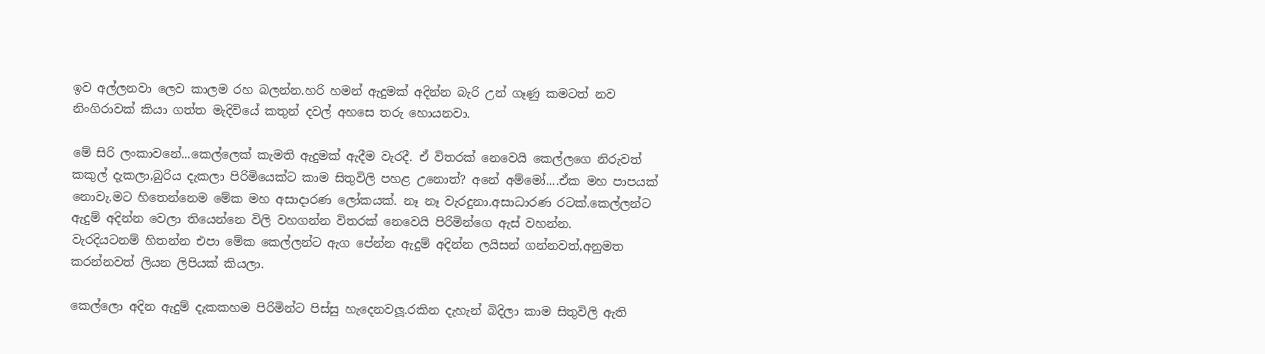ඉව අල්ලනවා ලෙව කාලම රහ බලන්න.හරි හමන් ඇදුමක් අදින්න බැරි උන් ගෑණු කමටත් නව නිංගිරාවක් කියා ගත්ත මැදිවියේ කතුන් දවල් අහසෙ තරු හොයනවා.

මේ සිරි ලංකාවනේ...කෙල්ලෙක් කැමති ඇදුමක් ඇදීම වැරදී. ඒ විතරක් නෙවෙයි කෙල්ලගෙ නිරුවත් කකුල් දැකලා,බුරිය දැකලා පිරිමියෙක්ට කාම සිතුවිලි පහළ උනොත්? අනේ අම්මෝ....ඒක මහ පාපයක් නොවැ.මට හිතෙන්නෙම මේක මහ අසාදාරණ ලෝකයක්. නෑ නෑ වැරදුනා.අසාධාරණ රටක්.කෙල්ලන්ට ඇදුම් අදින්න වෙලා තියෙන්නෙ විලි වහගන්න විතරක් නෙවෙයි පිරිමින්ගෙ ඇස් වහන්න.
වැරදියටනම් හිතන්න එපා මේක කෙල්ලන්ට ඇග පේන්න ඇදුම් අදින්න ලයිසන් ගන්නවත්,අනුමත කරන්නවත් ලියන ලිපියක් කියලා.

කෙල්ලො අදින ඇදුම් දැකකහම පිරිමින්ට පිස්සු හැදෙනවලූ.රකින දැහැන් බිදිලා කාම සිතුවිලි ඇති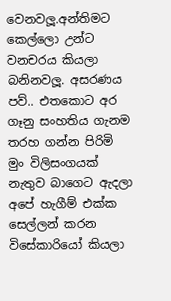වෙනවලූ.අන්තිමට කෙල්ලො උන්ට වනචරය කියලා බනිනවලූ. අසරණය පව්.. එතකොට අර ගෑනු සංහතිය ගැනම තරහ ගන්න පිරිමි මුං විලිසංගයක් නැතුව බාගෙට ඇදලා අපේ හැගීම් එක්ක සෙල්ලන් කරන විසේකාරියෝ කියලා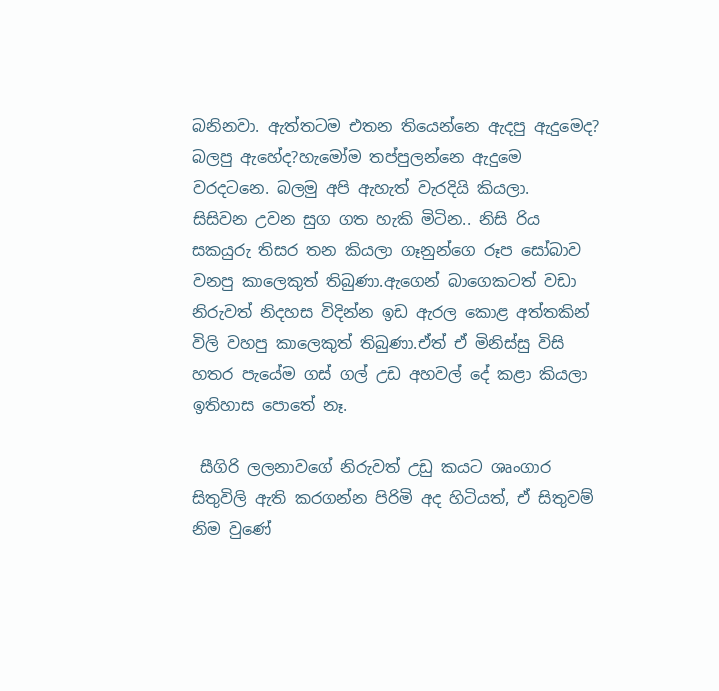බනිනවා. ඇත්තටම එතන තියෙන්නෙ ඇදපු ඇදුමෙද? බලපු ඇහේද?හැමෝම තප්පුලන්නෙ ඇදුමෙ වරදටනෙ. බලමු අපි ඇහැත් වැරදියි කියලා.
සිසිවන උවන සුග ගත හැකි මිටින.. නිසි රිය සකයුරු තිසර තන කියලා ගෑනුන්ගෙ රූප සෝබාව වනපු කාලෙකුත් තිබුණා.ඇගෙන් බාගෙකටත් වඩා නිරුවත් නිදහස විදින්න ඉඩ ඇරල කොළ අත්තකින් විලි වහපු කාලෙකුත් තිබුණා.ඒත් ඒ මිනිස්සු විසි හතර පැයේම ගස් ගල් උඩ අහවල් දේ කළා කියලා ඉතිහාස පොතේ නෑ.

 සීගිරි ලලනාවගේ නිරුවත් උඩු කයට ශෘංගාර සිතුවිලි ඇති කරගන්න පිරිමි අද හිටියත්, ඒ සිතුවම් නිම වුණේ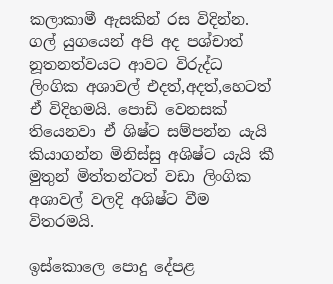කලාකාමී ඇසකින් රස විදින්න.
ගල් යුගයෙන් අපි අද පශ්චාත් නූතනත්වයට ආවට විරුද්ධ ලිංගික අශාවල් එදත්,අදත්,හෙටත් ඒ විදිහමයි. පොඩි වෙනසක් තියෙනවා ඒ ශිෂ්ට සම්පන්න යැයි කියාගන්න මිනිස්සු අශිෂ්ට යැයි කී මුතුන් මිත්තන්ටත් වඩා ලිංගික අශාවල් වලදි අශිෂ්ට වීම විතරමයි.

ඉස්කොලෙ පොදු දේපළ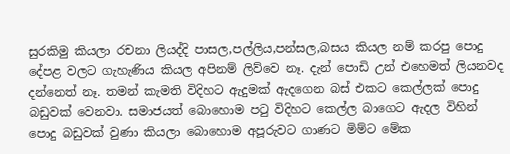සුරකිමු කියලා රචනා ලියද්දි පාසල,පල්ලිය,පන්සල,බසය කියල නම් කරපු පොදු දේපළ වලට ගැහැණිය කියල අපිනම් ලිව්වෙ නෑ. දැන් පොඩි උන් එහෙමත් ලියනවද දන්නෙත් නෑ. තමන් කැමති විදිහට ඇදුමක් ඇදගෙන බස් එකට කෙල්ලක් පොදු බඩුවක් වෙනවා. සමාජයත් බොහොම පටු විදිහට කෙල්ල බාගෙට ඇදල විහින් පොදු බඩුවක් වුණා කියලා බොහොම අපූරුවට ගාණට මිම්ට මේක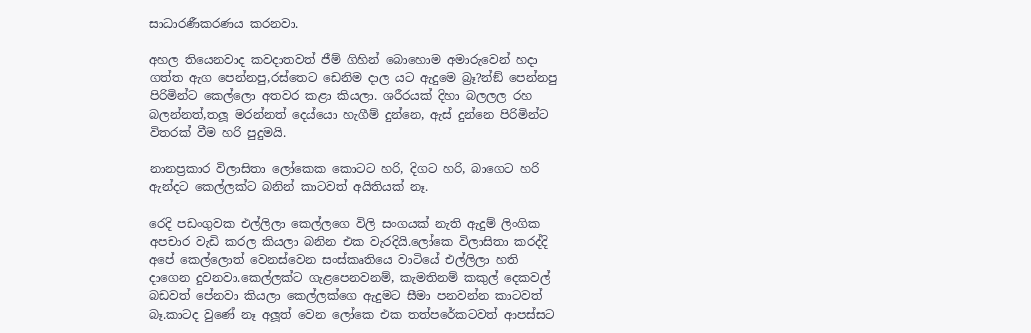සාධාරණීකරණය කරනවා.

අහල තියෙනවාද කවදාතවත් ජීම් ගිහින් බොහොම අමාරුවෙන් හදා ගත්ත ඇග පෙන්නපු,රස්තෙට ඩෙනිම දාල යට ඇදුමෙ බ්‍රෑ?න්ඞ් පෙන්නපු පිරිමින්ට කෙල්ලො අතවර කළා කියලා. ශරීරයක් දිහා බලලල රහ බලන්නත්,තලූ මරන්නත් දෙය්යො හැගීම් දුන්නෙ, ඇස් දුන්නෙ පිරිමින්ට විතරක් වීම හරි පුදුමයි.

නානප්‍රකාර විලාසිතා ලෝකෙක කොටට හරි, දිගට හරි, බාගෙට හරි ඇන්දට කෙල්ලක්ට බනින් කාටවත් අයිතියක් නෑ.

රෙදි පඩංගුවක එල්ලිලා කෙල්ලගෙ විලි සංගයක් නැති ඇදුම් ලිංගික අපචාර වැඩි කරල කියලා බනින එක වැරදියි.ලෝකෙ විලාසිතා කරද්දි අපේ කෙල්ලොත් වෙනස්වෙන සංස්කෘතියෙ වාටියේ එල්ලිලා හති දාගෙන දුවනවා.කෙල්ලක්ට ගැළපෙනවනම්, කැමතිනම් කකුල් දෙකවල් බඩවත් පේනවා කියලා කෙල්ලක්ගෙ ඇදුමට සීමා පනවන්න කාටවත් බෑ.කාටද වුණේ නෑ අලූත් වෙන ලෝකෙ එක තත්පරේකටවත් ආපස්සට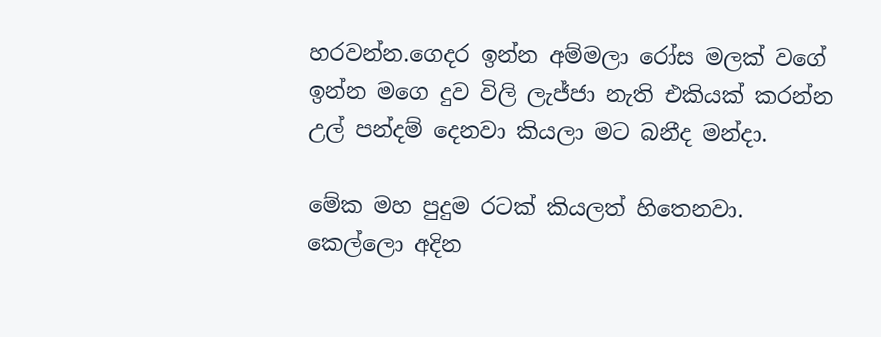හරවන්න.ගෙදර ඉන්න අම්මලා රෝස මලක් වගේ ඉන්න මගෙ දුව විලි ලැජ්ජා නැති එකියක් කරන්න උල් පන්දම් දෙනවා කියලා මට බනීද මන්දා.

මේක මහ පුදුම රටක් කියලත් හිතෙනවා. කෙල්ලො අදින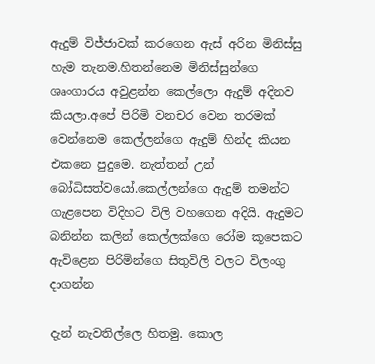ඇදුම් විජ්ජාවක් කරගෙන ඇස් අරින මිනිස්සු හැම තැනම.හිතන්නෙම මිනිස්සුන්ගෙ ශෘංගාරය අවුළන්න කෙල්ලො ඇදුම් අදිනව කියලා.අපේ පිරිමි වනචර වෙන තරමක් වෙන්නෙම කෙල්ලන්ගෙ ඇදුම් හින්ද කියන එකනෙ පුදුමෙ. නැත්තන් උන් බෝධිසත්වයෝ.කෙල්ලන්ගෙ ඇදුම් තමන්ට ගැළපෙන විදිහට විලි වහගෙන අදියි. ඇදුමට බනින්න කලින් කෙල්ලක්ගෙ රෝම කූපෙකට ඇවිළෙන පිරිමින්ගෙ සිතුවිලි වලට විලංගු දාගන්න

දැන් නැවතිල්ලෙ හිතමු. කොල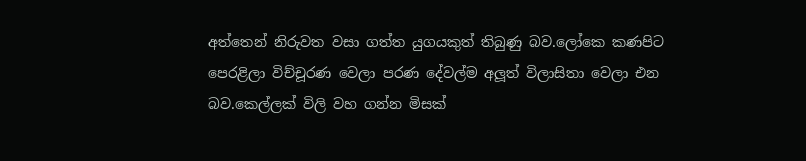අත්තෙන් නිරුවත වසා ගත්ත යුගයකුත් තිබුණු බව.ලෝකෙ කණපිට පෙරළිලා විච්චූරණ වෙලා පරණ දේවල්ම අලූත් විලාසිතා වෙලා එන බව.කෙල්ලක් විලි වහ ගන්න මිසක්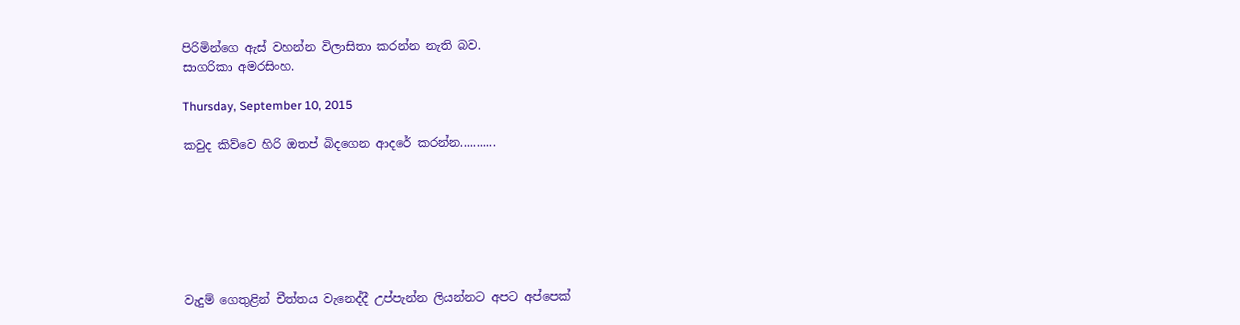පිරිමින්ගෙ ඇස් වහන්න විලාසිතා කරන්න නැති බව.
සාගරිකා අමරසිංහ.

Thursday, September 10, 2015

කවුද කිව්වෙ හිරි ඔතප් බිදගෙන ආදරේ කරන්න...........







වැදුම් ගෙතුළින් චීත්තය වැනෙද්දී උප්පැන්න ලියන්නට අපට අප්පෙක්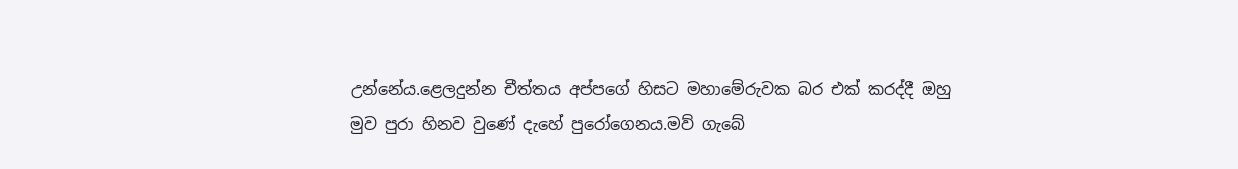උන්නේය.ළෙලදුන්න චීත්තය අප්පගේ හිසට මහාමේරුවක බර එක් කරද්දී ඔහු මුව පුරා හිනව වුණේ දැහේ පුරෝගෙනය.මව් ගැබේ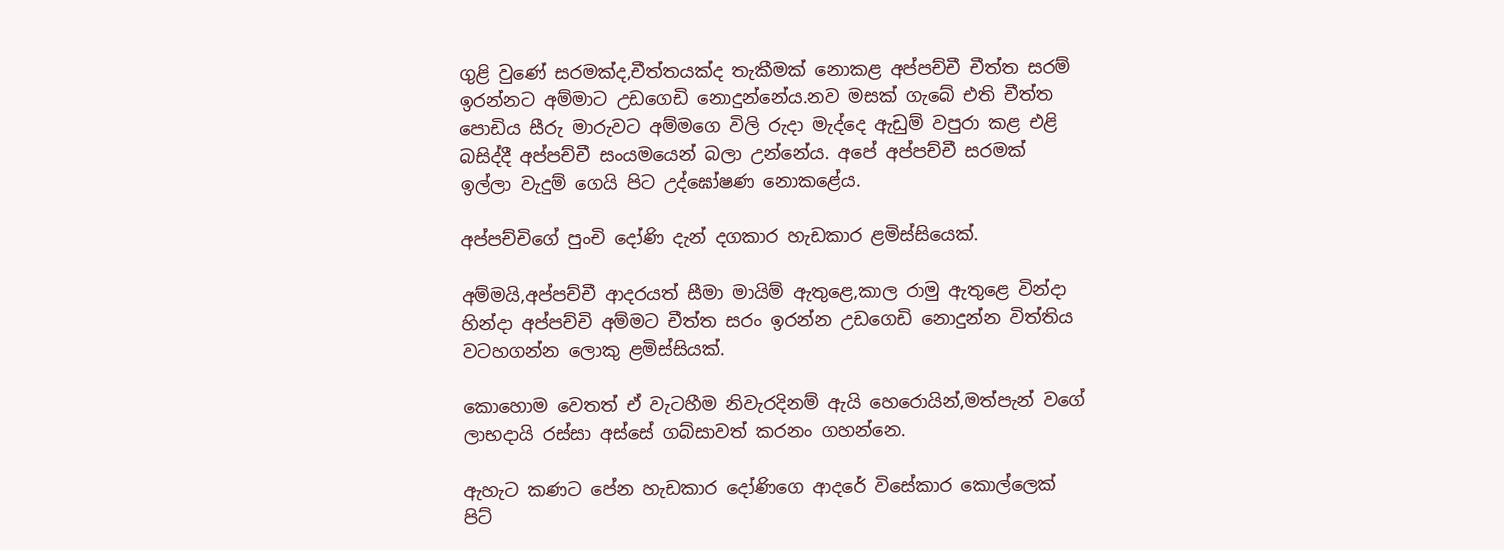ගුළි වුණේ සරමක්ද,චීත්තයක්ද තැකීමක් නොකළ අප්පච්චී චීත්ත සරම් ඉරන්නට අම්මාට උඩගෙඩි නොදුන්නේය.නව මසක් ගැබේ එති චීත්ත පොඩිය සීරු මාරුවට අම්මගෙ විලි රුදා මැද්දෙ ඇඩුම් වපුරා කළ එළි බසිද්දී අප්පච්චී සංයමයෙන් බලා උන්නේය. අපේ අප්පච්චී සරමක් ඉල්ලා වැදුම් ගෙයි පිට උද්ඝෝෂණ නොකළේය.

අප්පච්චිගේ පුංචි දෝණි දැන් දගකාර හැඩකාර ළමිස්සියෙක්.

අම්මයි,අප්පච්චී ආදරයත් සීමා මායිම් ඇතුළෙ,කාල රාමු ඇතුළෙ වින්දා හින්දා අප්පච්චි අම්මට චීත්ත සරං ඉරන්න උඩගෙඩි නොදුන්න විත්තිය වටහගන්න ලොකු ළමිස්සියක්.

කොහොම වෙතත් ඒ වැටහීම නිවැරදිනම් ඇයි හෙරොයින්,මත්පැන් වගේ ලාභදායි රස්සා අස්සේ ගබ්සාවත් කරනං ගහන්නෙ.

ඇහැට කණට පේන හැඩකාර දෝණිගෙ ආදරේ විසේකාර කොල්ලෙක් පිට්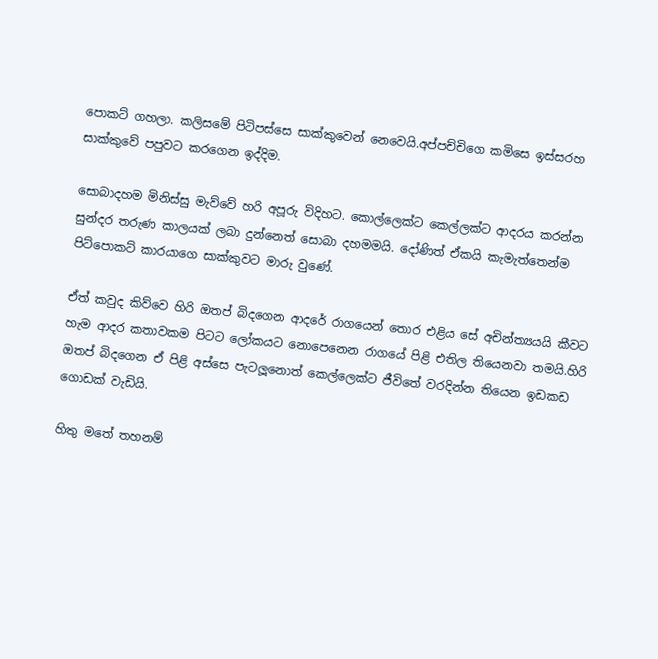පොකට් ගහලා. කලිසමේ පිටිපස්සෙ සාක්කුවෙන් නෙවෙයි.අප්පච්චිගෙ කමිසෙ ඉස්සරහ සාක්කුවේ පපුවට කරගෙන ඉද්දිම.

සොබාදහම මිනිස්සු මැව්වේ හරි අපූරු විදිහට. කොල්ලෙක්ට කෙල්ලක්ට ආදරය කරන්න සුන්දර තරුණ කාලයක් ලබා දුන්නෙත් සොබා දහමමයි. දෝණිත් ඒකයි කැමැත්තෙන්ම පිට්පොකට් කාරයාගෙ සාක්කුවට මාරු වුණේ.

ඒත් කවුද කිව්වෙ හිරි ඔතප් බිදගෙන ආදරේ රාගයෙන් තොර එළිය සේ අචින්ත්‍යයයි කීවට හැම ආදර කතාවකම පිටට ලෝකයට නොපෙනෙන රාගයේ පිළි එතිල තියෙනවා තමයි.හිරි ඔතප් බිදගෙන ඒ පිළි අස්සෙ පැටලූනොත් කෙල්ලෙක්ට ජීවිතේ වරදින්න තියෙන ඉඩකඩ ගොඩක් වැඩියි.

හිතු මතේ තහනම්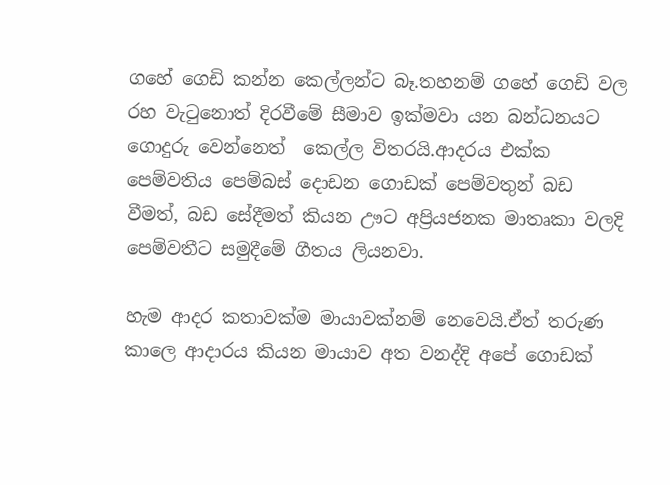ගහේ ගෙඩි කන්න කෙල්ලන්ට බෑ.තහනම් ගහේ ගෙඩි වල රහ වැටුනොත් දිරවීමේ සීමාව ඉක්මවා යන බන්ධනයට ගොදුරු වෙන්නෙත්  කෙල්ල විතරයි.ආදරය එක්ක පෙම්වතිය පෙම්බස් දොඩන ගොඩක් පෙම්වතුන් බඩ වීමත්, බඩ සේදීමත් කියන ඌට අප්‍රියජනක මාතෘකා වලදි පෙම්වතීට සමුදීමේ ගීතය ලියනවා.

හැම ආදර කතාවක්ම මායාවක්නම් නෙවෙයි.ඒත් තරුණ කාලෙ ආදාරය කියන මායාව අත වනද්දි අපේ ගොඩක්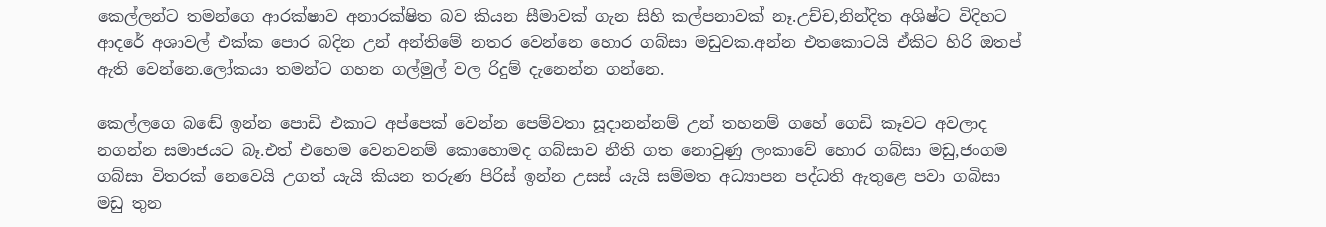කෙල්ලන්ට තමන්ගෙ ආරක්ෂාව අනාරක්ෂිත බව කියන සීමාවක් ගැන සිහි කල්පනාවක් නෑ.උච්ච,නින්දිත අශිෂ්ට විදිහට ආදරේ අශාවල් එක්ක පොර බදින උන් අන්තිමේ නතර වෙන්නෙ හොර ගබ්සා මඩුවක.අන්න එතකොටයි ඒකිට හිරි ඔතප් ඇති වෙන්නෙ.ලෝකයා තමන්ට ගහන ගල්මුල් වල රිදුම් දැනෙන්න ගන්නෙ.

කෙල්ලගෙ බඬේ ඉන්න පොඩි එකාට අප්පෙක් වෙන්න පෙම්වතා සූදානන්නම් උන් තහනම් ගහේ ගෙඩි කෑවට අවලාද නගන්න සමාජයට බෑ.එත් එහෙම වෙනවනම් කොහොමද ගබ්සාව නීති ගත නොවුණු ලංකාවේ හොර ගබ්සා මඩු,ජංගම ගබ්සා විතරක් නෙවෙයි උගත් යැයි කියන තරුණ පිරිස් ඉන්න උසස් යැයි සම්මත අධ්‍යාපන පද්ධති ඇතුළෙ පවා ගබිසා මඩු තුන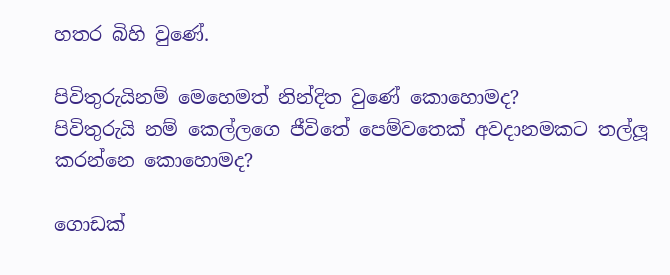හතර බිහි වුණේ.

පිවිතුරුයිනම් මෙහෙමත් නින්දිත වුණේ කොහොමද?
පිවිතුරුයි නම් කෙල්ලගෙ ජීවිතේ පෙම්වතෙක් අවදානමකට තල්ලූ කරන්නෙ කොහොමද?

ගොඩක්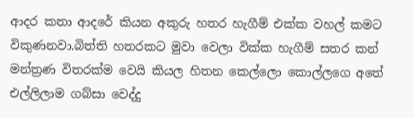ආදර කතා ආදරේ කියන අකුරු හතර හැගීම් එක්ක වහල් කමට විකුණනවා.බිත්ති හතරකට මුවා වෙලා වික්ක හැගීම් සතර කන් මන්ත්‍රණ විතරක්ම වෙයි කියල හිතන කෙල්ලො කොල්ලගෙ අතේ එල්ලිලාම ගබ්සා වෙද්දු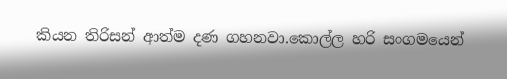කියන තිරිසන් ආත්ම දණ ගහනවා.කොල්ල හරි සංගමයෙන්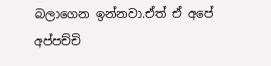බලාගෙන ඉන්නවා.ඒත් ඒ අපේ අප්පච්චි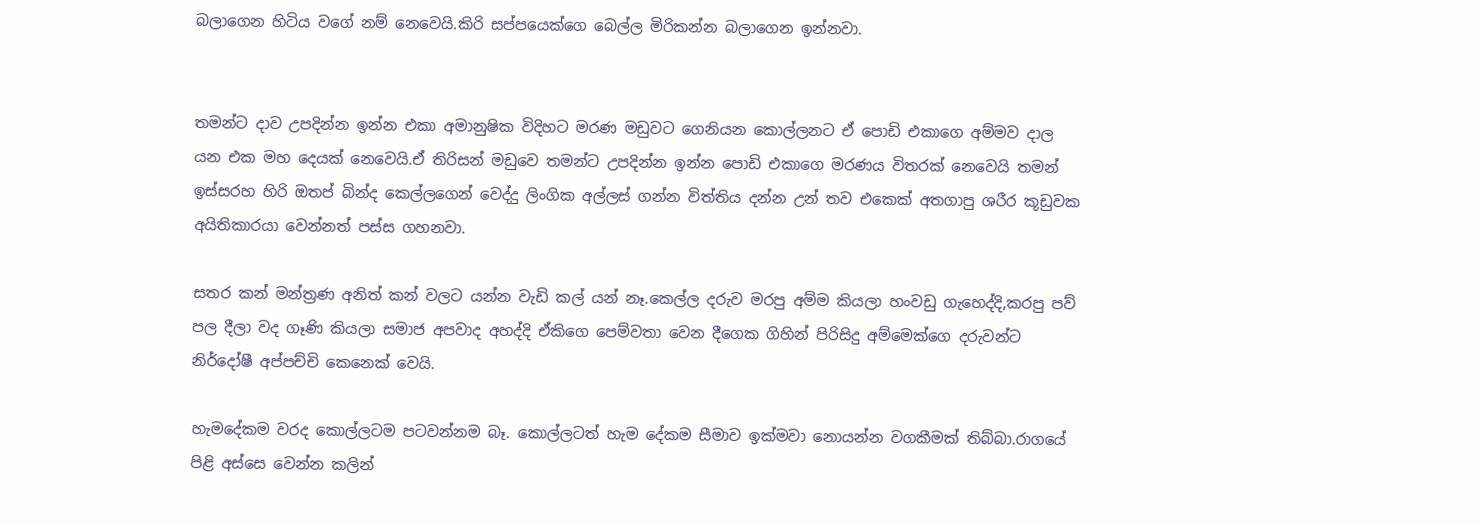බලාගෙන හිටිය වගේ නම් නෙවෙයි.කිරි සප්පයෙක්ගෙ බෙල්ල මිරිකන්න බලාගෙන ඉන්නවා.


තමන්ට දාව උපදින්න ඉන්න එකා අමානුෂික විදිහට මරණ මඩුවට ගෙනියන කොල්ලනට ඒ පොඩි එකාගෙ අම්මව දාල යන එක මහ දෙයක් නෙවෙයි.ඒ තිරිසන් මඩුවෙ තමන්ට උපදින්න ඉන්න පොඩි එකාගෙ මරණය විතරක් නෙවෙයි තමන් ඉස්සරහ හිරි ඔතප් බින්ද කෙල්ලගෙන් වෙද්දු ලිංගික අල්ලස් ගන්න විත්තිය දන්න උන් තව එකෙක් අතගාපු ශරීර කූඩුවක අයිතිකාරයා වෙන්නත් පස්ස ගහනවා.

සතර කන් මන්ත්‍රණ අනිත් කන් වලට යන්න වැඩි කල් යන් නෑ.කෙල්ල දරුව මරපු අම්ම කියලා හංවඩු ගැහෙද්දි,කරපු පව් පල දීලා වද ගෑණි කියලා සමාජ අපවාද අහද්දි ඒකිගෙ පෙම්වතා වෙන දීගෙක ගිහින් පිරිසිදු අම්මෙක්ගෙ දරුවන්ට නිර්දෝෂී අප්පච්චි කෙනෙක් වෙයි.

හැමදේකම වරද කොල්ලටම පටවන්නම බෑ. කොල්ලටත් හැම දේකම සීමාව ඉක්මවා නොයන්න වගකීමක් තිබ්බා.රාගයේ පිළි අස්සෙ වෙන්න කලින්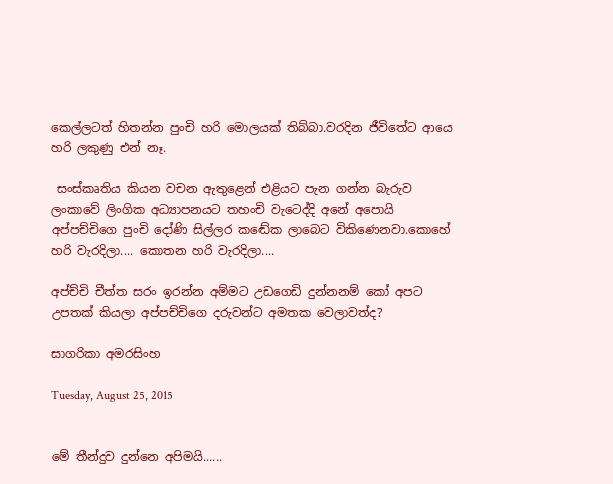කෙල්ලටත් හිතන්න පුංචි හරි මොලයක් තිබ්බා.වරදින ජීවිතේට ආයෙ හරි ලකුණු එන් නෑ.

 සංස්කෘතිය කියන වචන ඇතුළෙන් එළියට පැන ගන්න බැරුව ලංකාවේ ලිංගික අධ්‍යාපනයට තහංචි වැටෙද්දි අනේ අපොයි අප්පච්චිගෙ පුංචි දෝණි සිල්ලර කඬේක ලාබෙට විකිණෙනවා.කොහේ හරි වැරදිලා.... කොතන හරි වැරදිලා....

අප්ච්චි චීත්ත සරං ඉරන්න අම්මට උඩගෙඩි දුන්නනම් කෝ අපට උපතක් කියලා අප්පච්චිගෙ දරුවන්ට අමතක වෙලාවත්ද?

සාගරිකා අමරසිංහ

Tuesday, August 25, 2015


මේ තීන්දුව දුන්නෙ අපිමයි......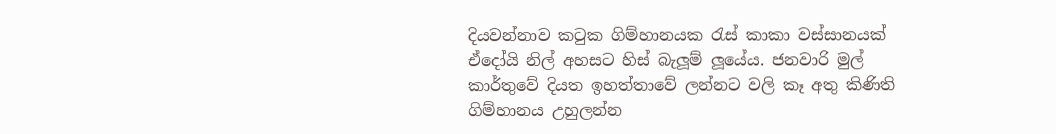දියවන්නාව කටුක ගිම්හානයක රැස් කාකා වස්සානයක් ඒදෝයි නිල් අහසට හිස් බැලූම් ලූයේය. ජනවාරි මුල් කාර්තුවේ දියත ඉහත්තාවේ ලන්නට වලි කෑ අතු කිණිති ගිම්හානය උහුලන්න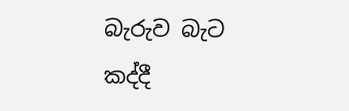බැරුව බැට කද්දී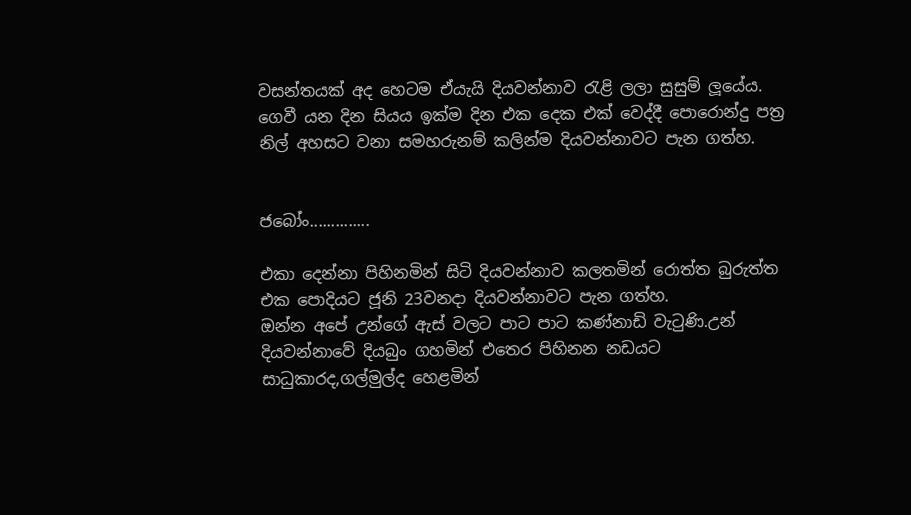වසන්තයක් අද හෙටම ඒයැයි දියවන්නාව රැළි ලලා සුසුම් ලූයේය. ගෙවී යන දින සියය ඉක්ම දින එක දෙක එක් වෙද්දී පොරොන්දු පත්‍ර නිල් අහසට වනා සමහරුනම් කලින්ම දියවන්නාවට පැන ගත්හ.


ජබෝං..............

එකා දෙන්නා පිහිනමින් සිටි දියවන්නාව කලතමින් රොත්ත බුරුත්ත එක පොදියට ජූනි 23වනදා දියවන්නාවට පැන ගත්හ.
ඔන්න අපේ උන්ගේ ඇස් වලට පාට පාට කණ්නාඩි වැටුණි.උන් දියවන්නාවේ දියබුං ගහමින් එතෙර පිහිනන නඩයට සාධුකාරද,ගල්මුල්ද හෙළමින්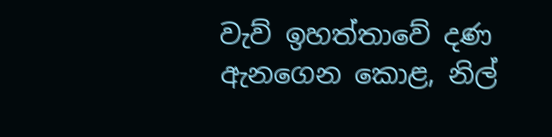වැව් ඉහත්තාවේ දණ ඇනගෙන කොළ, නිල්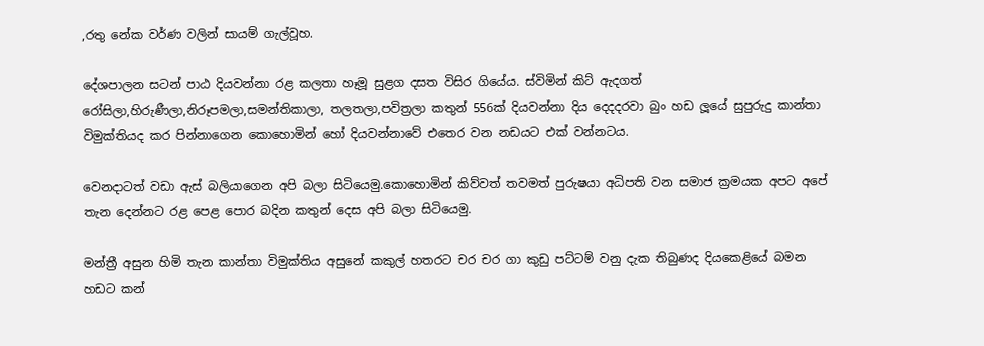,රතු නේක වර්ණ වලින් සායම් ගැල්වූහ.

දේශපාලන සටන් පාඨ දියවන්නා රළ කලතා හෑමූ සුළග දසත විසිර ගියේය. ස්විමින් කිට් ඇදගත් රෝසිලා,හිරුණීලා,නිරූපමලා,සමන්තිකාලා, තලතලා,පවිත්‍රලා කතුන් 556ක් දියවන්නා දිය දෙදදරවා බුං හඩ ලූයේ සුපුරුදු කාන්තා විමුක්තියද කර පින්නාගෙන කොහොමින් හෝ දියවන්නාවේ එතෙර වන නඩයට එක් වන්නටය.

වෙනදාටත් වඩා ඇස් බලියාගෙන අපි බලා සිටියෙමු.කොහොමින් කිව්වත් තවමත් පුරුෂයා අධිපති වන සමාජ ක්‍රමයක අපට අපේ තැන දෙන්නට රළ පෙළ පොර බදින කතුන් දෙස අපි බලා සිටියෙමු.

මන්ත්‍රී අසුන හිමි තැන කාන්තා විමුක්තිය අසුනේ කකුල් හතරට චර චර ගා කුඩු පට්ටම් වනු දැක තිබුණද දියකෙළියේ බමන හඩට කන්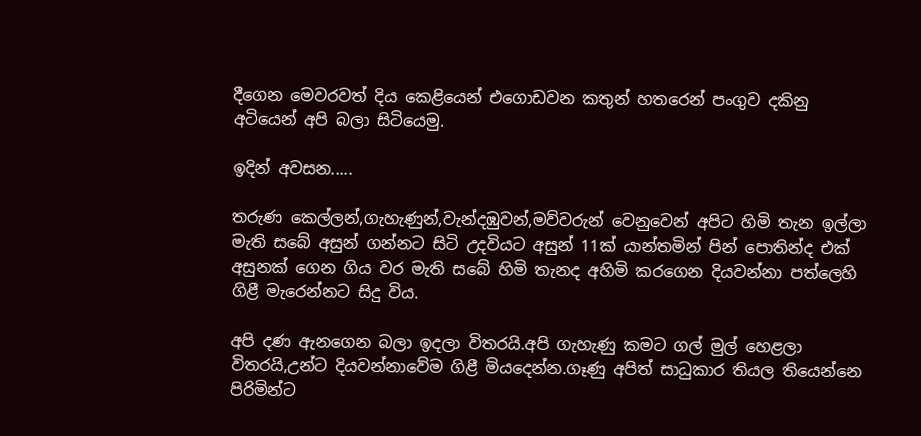දීගෙන මෙවරවත් දිය කෙළියෙන් එගොඩවන කතුන් හතරෙන් පංගුව දකිනු අටියෙන් අපි බලා සිටියෙමු.

ඉදින් අවසන.....

තරුණ කෙල්ලන්,ගැහැණුන්,වැන්දඹුවන්,මව්වරුන් වෙනුවෙන් අපිට හිමි තැන ඉල්ලා මැති සබේ අසුන් ගන්නට සිටි උදවියට අසුන් 11ක් යාන්තමින් පින් පොතින්ද එක් අසුනක් ගෙන ගිය වර මැති සබේ හිමි තැනද අහිමි කරගෙන දියවන්නා පත්ලෙහි ගිළී මැරෙන්නට සිදු විය.

අපි දණ ඇනගෙන බලා ඉදලා විතරයි.අපි ගැහැණු කමට ගල් මුල් හෙළලා විතරයි,උන්ට දියවන්නාවේම ගිළී මියදෙන්න.ගෑණු අපිත් සාධුකාර තියල තියෙන්නෙ පිරිමින්ට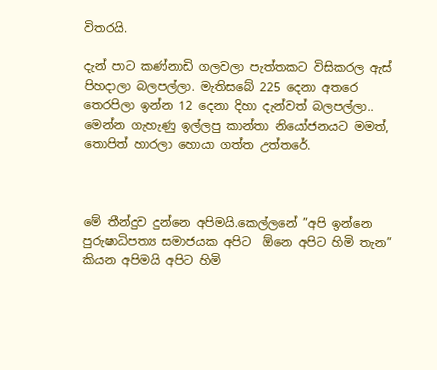විතරයි.

දැන් පාට කණ්නාඩි ගලවලා පැත්තකට විසිකරල ඇස් පිහදාලා බලපල්ලා. මැතිසබේ 225 දෙනා අතරෙ තෙරපිලා ඉන්න 12 දෙනා දිහා දැන්වත් බලපල්ලා.. මෙන්න ගැහැණු ඉල්ලපු කාන්තා නියෝජනයට මමත්, තොපිත් හාරලා හොයා ගත්ත උත්තරේ.



මේ තීන්දුව දුන්නෙ අපිමයි.කෙල්ලනේ ”අපි ඉන්නෙ පුරුෂාධිපත්‍ය සමාජයක අපිට  ඕනෙ අපිට හිමි තැන” කියන අපිමයි අපිට හිමි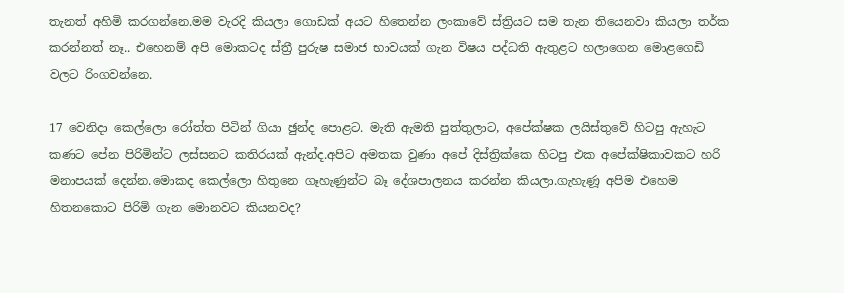තැනත් අහිමි කරගන්නෙ.මම වැරදි කියලා ගොඩක් අයට හිතෙන්න ලංකාවේ ස්ත්‍රියට සම තැන තියෙනවා කියලා තර්ක කරන්නත් නෑ.. එහෙනම් අපි මොකටද ස්ත්‍රී පුරුෂ සමාජ භාවයක් ගැන විෂය පද්ධති ඇතුළට හලාගෙන මොළගෙඩි වලට රිංගවන්නෙ.

17 වෙනිදා කෙල්ලො රෝත්ත පිටින් ගියා ඡුන්ද පොළට. මැති ඇමති පුත්තුලාට, අපේක්ෂක ලයිස්තුවේ හිටපු ඇහැට කණට පේන පිරිමින්ට ලස්සනට කතිරයක් ඇන්ද.අපිට අමතක වුණා අපේ දිස්ත්‍රික්කෙ හිටපු එක අපේක්ෂිකාවකට හරි මනාපයක් දෙන්න.මොකද කෙල්ලො හිතුනෙ ගෑහැණුන්ට බෑ දේශපාලනය කරන්න කියලා.ගැහැණූ අපිම එහෙම හිතනකොට පිරිමි ගැන මොනවට කියනවද?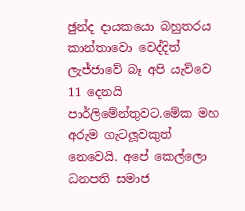ඡුන්ද දායකයො බහුතරය කාන්තාවො වෙද්දිත් ලැජ්ජාවේ බෑ අපි යැව්වෙ 11 දෙනයි පාර්ලිමේන්තුවට.මේක මහ අරුම ගැටලූවකුත් නෙවෙයි. අපේ කෙල්ලො ධනපති සමාජ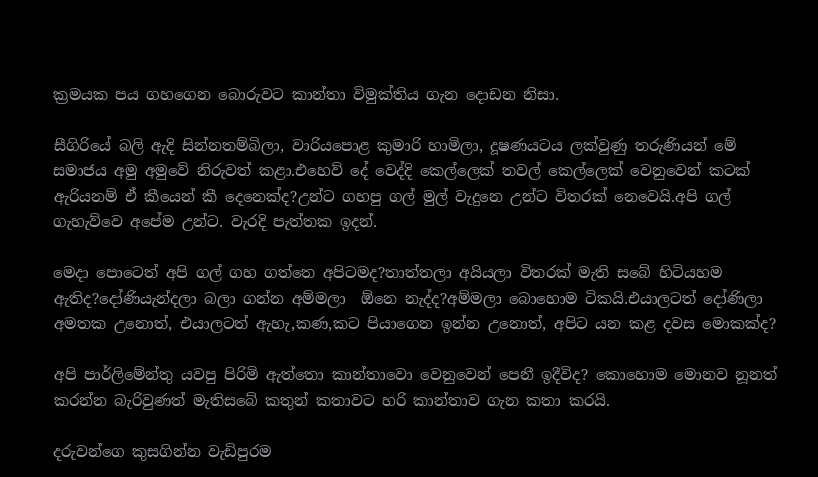ක්‍රමයක පය ගහගෙන බොරුවට කාන්තා විමුක්තිය ගැන දොඩන නිසා.

සීගිරියේ බලි ඇදි සින්නතම්බිලා, වාරියපොළ කුමාරි හාමිලා, දූෂණයටය ලක්වුණු තරුණියන් මේ සමාජය අමු අමුවේ නිරුවත් කළා.එහෙව් දේ වෙද්දි කෙල්ලෙක් තවල් කෙල්ලෙක් වෙනුවෙන් කටක් ඇරියනම් ඒ කීයෙන් කී දෙනෙක්ද?උන්ට ගහපු ගල් මුල් වැදුනෙ උන්ට විතරක් නෙවෙයි.අපි ගල් ගැහැව්වෙ අපේම උන්ට. වැරදි පැත්තක ඉදන්.

මෙදා පොටෙත් අපි ගල් ගහ ගත්තෙ අපිටමද?තාත්තලා අයියලා විතරක් මැති සබේ හිටියහම ඇතිද?දෝණියැන්දලා බලා ගන්න අම්මලා  ඕනෙ නැද්ද?අම්මලා බොහොම ටිකයි.එයාලටත් දෝණිලා අමතක උනොත්, එයාලටත් ඇහැ,කණ,කට පියාගෙන ඉන්න උනොත්, අපිට යන කළ දවස මොකක්ද?

අපි පාර්ලිමේන්තු යවපු පිරිමි ඇත්තො කාන්තාවො වෙනුවෙන් පෙනී ඉදීවිද? කොහොම මොනව නූනත් කරන්න බැරිවුණත් මැතිසබේ කතුන් කතාවට හරි කාන්තාව ගැන කතා කරයි.

දරුවන්ගෙ කුසගින්න වැඩිපුරම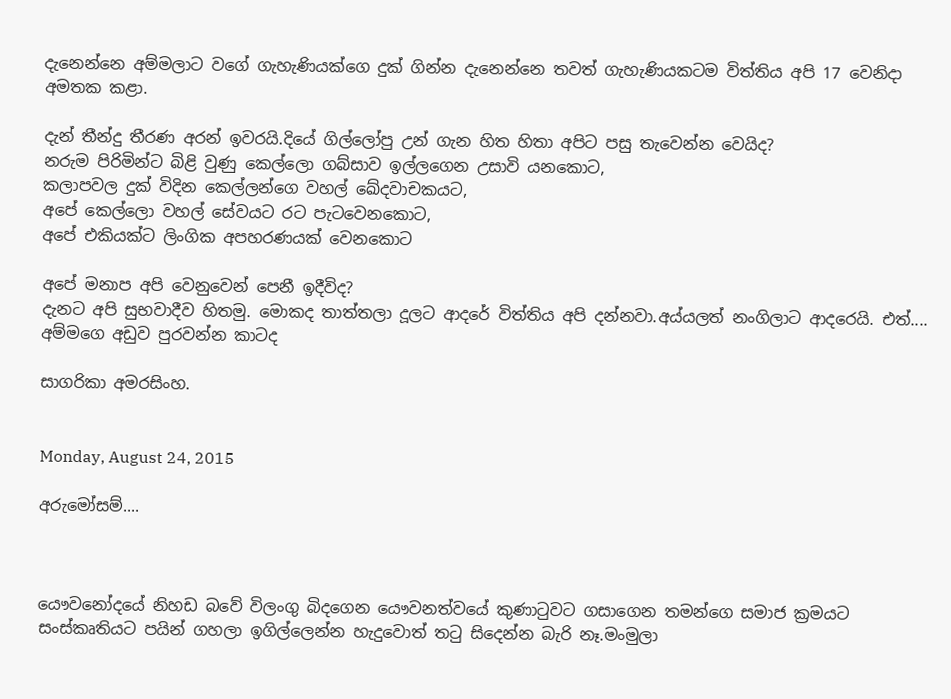දැනෙන්නෙ අම්මලාට වගේ ගැහැණියක්ගෙ දුක් ගින්න දැනෙන්නෙ තවත් ගැහැණියකටම විත්තිය අපි 17 වෙනිදා අමතක කළා.

දැන් තීන්දු තීරණ අරන් ඉවරයි.දියේ ගිල්ලෝපු උන් ගැන හිත හිතා අපිට පසු තැවෙන්න වෙයිද?
නරුම පිරිමින්ට බිළි වුණු කෙල්ලො ගබ්සාව ඉල්ලගෙන උසාවි යනකොට,
කලාපවල දුක් විදින කෙල්ලන්ගෙ වහල් ඛේදවාචකයට,
අපේ කෙල්ලො වහල් සේවයට රට පැටවෙනකොට,
අපේ එකියක්ට ලිංගික අපහරණයක් වෙනකොට

අපේ මනාප අපි වෙනුවෙන් පෙනී ඉදීවිද?
දැනට අපි සුභවාදීව හිතමු. මොකද තාත්තලා දූලට ආදරේ විත්තිය අපි දන්නවා.අය්යලත් නංගිලාට ආදරෙයි. එත්.... අම්මගෙ අඩුව පුරවන්න කාටද

සාගරිකා අමරසිංහ.


Monday, August 24, 2015

අරුමෝසම්....



යෞවනෝදයේ නිහඩ බවේ විලංගු බිදගෙන යෞවනත්වයේ කුණාටුවට ගසාගෙන තමන්ගෙ සමාජ ක්‍රමයට සංස්කෘතියට පයින් ගහලා ඉගිල්ලෙන්න හැදුවොත් තටු සිදෙන්න බැරි නෑ.මංමුලා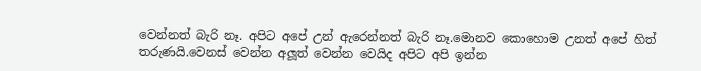වෙන්නත් බැරි නෑ. අපිට අපේ උන් ඇරෙන්නත් බැරි නෑ.මොනව කොහොම උනත් අපේ හිත් තරුණයි.වෙනස් වෙන්න අලූත් වෙන්න වෙයිද අපිට අපි ඉන්න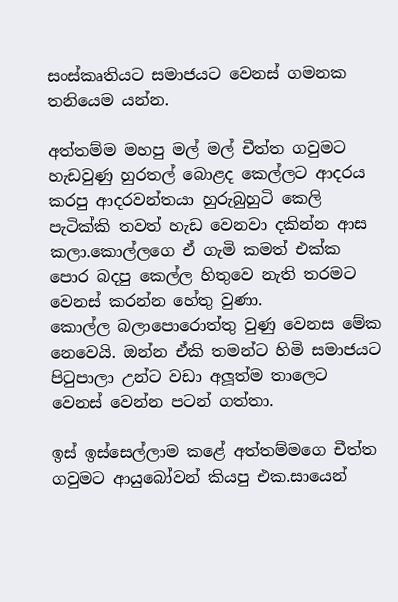සංස්කෘතියට සමාජයට වෙනස් ගමනක තනියෙම යන්න.

අත්තම්ම මහපු මල් මල් චීත්ත ගවුමට හැඩවුණු හුරතල් බොළද කෙල්ලට ආදරය කරපු ආදරවන්තයා හුරුබුහුටි කෙලි පැටික්කි තවත් හැඩ වෙනවා දකින්න ආස කලා.කොල්ලගෙ ඒ ගැමි කමත් එක්ක පොර බදපු කෙල්ල හිතුවෙ නැති තරමට වෙනස් කරන්න හේතු වුණා.
කොල්ල බලාපොරොත්තු වුණු වෙනස මේක නෙවෙයි. ඔන්න ඒකි තමන්ට හිමි සමාජයට පිටුපාලා උන්ට වඩා අලූත්ම තාලෙට වෙනස් වෙන්න පටන් ගත්තා.

ඉස් ඉස්සෙල්ලාම කළේ අත්තම්මගෙ චීත්ත ගවුමට ආයුබෝවන් කියපු එක.සායෙන්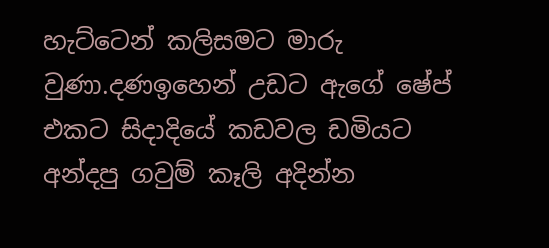හැට්ටෙන් කලිසමට මාරු වුණා.දණඉහෙන් උඩට ඇගේ ෂේප් එකට සිදාදියේ කඩවල ඩමියට අන්දපු ගවුම් කෑලි අදින්න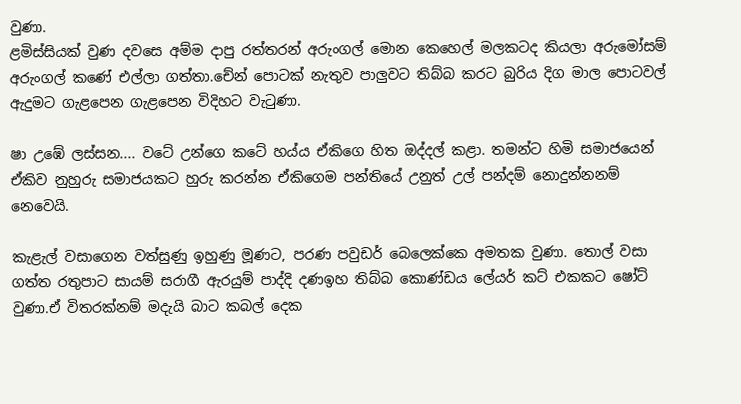වුණා.
ළමිස්සියක් වුණ දවසෙ අම්ම දාපු රත්තරන් අරුංගල් මොන කෙහෙල් මලකටද කියලා අරුමෝසම් අරුංගල් කණේ එල්ලා ගත්තා.චේන් පොටක් නැතුව පාලුවට තිබ්බ කරට බුරිය දිග මාල පොටවල් ඇදුමට ගැළපෙන ගැළපෙන විදිහට වැටුණා.

ෂා උඹේ ලස්සන.... වටේ උන්ගෙ කටේ හය්ය ඒකිගෙ හිත ඔද්දල් කළා. තමන්ට හිමි සමාජයෙන් ඒකිව නුහුරු සමාජයකට හුරු කරන්න ඒකිගෙම පන්තියේ උනුත් උල් පන්දම් නොදුන්නනම් නෙවෙයි.

කැළැල් වසාගෙන වත්සුණු ඉහුණු මූණට, පරණ පවුඩර් බෙලෙක්කෙ අමතක වුණා. තොල් වසා ගත්ත රතුපාට සායම් සරාගී ඇරයුම් පාද්දි දණඉහ තිබ්බ කොණ්ඩය ලේයර් කට් එකකට ෂෝට් වුණා.ඒ විතරක්නම් මදැයි බාට කබල් දෙක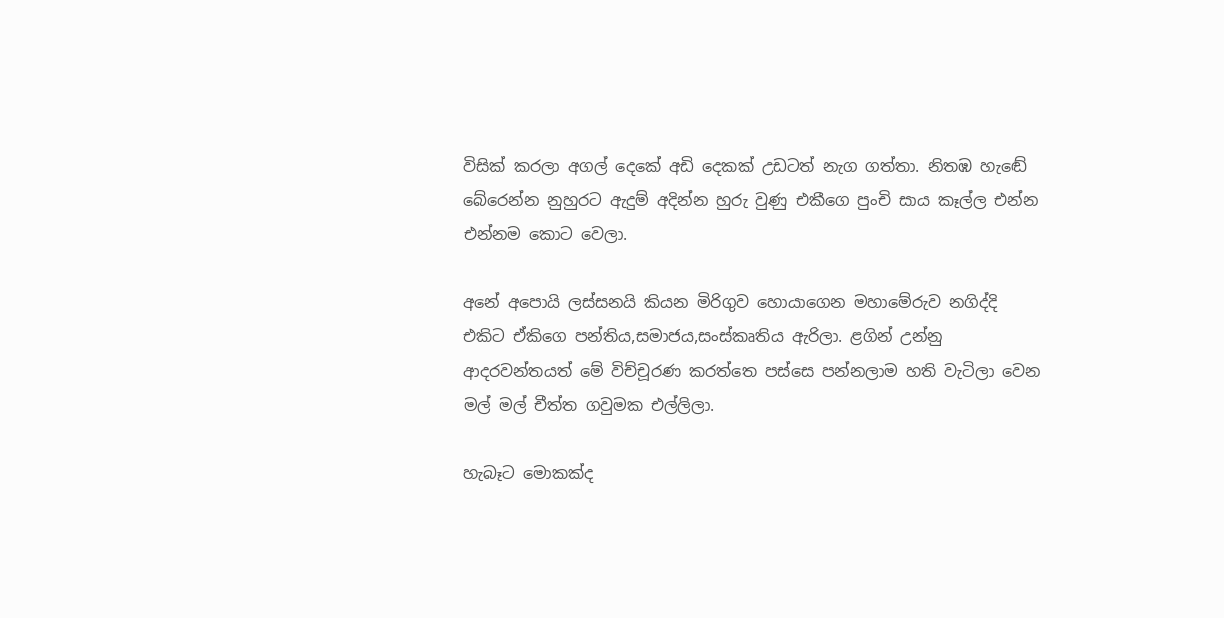විසික් කරලා අගල් දෙකේ අඩි දෙකක් උඩටත් නැග ගත්තා. නිතඹ හැඬේ බේරෙන්න නුහුරට ඇදුම් අදින්න හුරු වුණු එකීගෙ පුංචි සාය කෑල්ල එන්න එන්නම කොට වෙලා.

අනේ අපොයි ලස්සනයි කියන මිරිගුව හොයාගෙන මහාමේරුව නගිද්දි එකිට ඒකිගෙ පන්තිය,සමාජය,සංස්කෘතිය ඇරිලා. ළගින් උන්නු ආදරවන්තයත් මේ විච්චූරණ කරත්තෙ පස්සෙ පන්නලාම හති වැටිලා වෙන මල් මල් චීත්ත ගවුමක එල්ලිලා.

හැබෑට මොකක්ද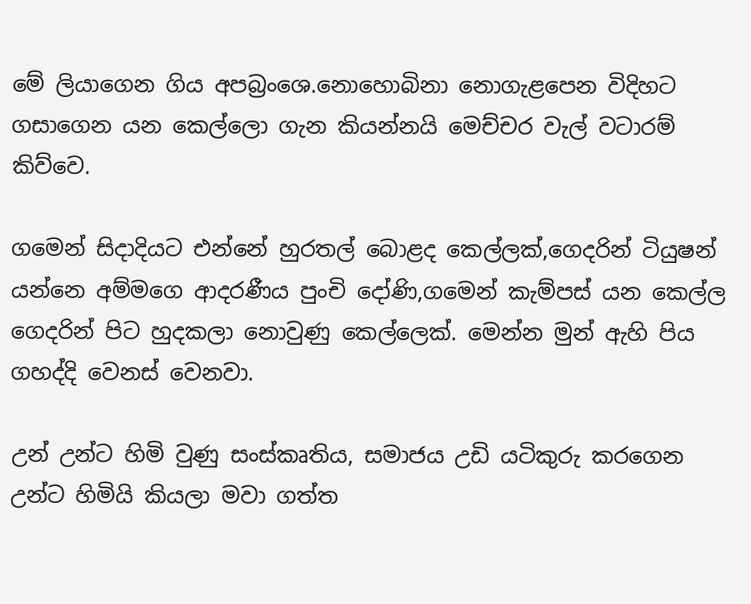මේ ලියාගෙන ගිය අපබ්‍රංශෙ.නොහොබිනා නොගැළපෙන විදිහට ගසාගෙන යන කෙල්ලො ගැන කියන්නයි මෙච්චර වැල් වටාරම් කිව්වෙ.

ගමෙන් සිදාදියට එන්නේ හුරතල් බොළද කෙල්ලක්,ගෙදරින් ටියුෂන් යන්නෙ අම්මගෙ ආදරණීය පුංචි දෝණි,ගමෙන් කැම්පස් යන කෙල්ල ගෙදරින් පිට හුදකලා නොවුණු කෙල්ලෙක්. මෙන්න මුන් ඇහි පිය ගහද්දි වෙනස් වෙනවා.

උන් උන්ට හිමි වුණු සංස්කෘතිය, සමාජය උඩි යටිකුරු කරගෙන උන්ට හිමියි කියලා මවා ගත්ත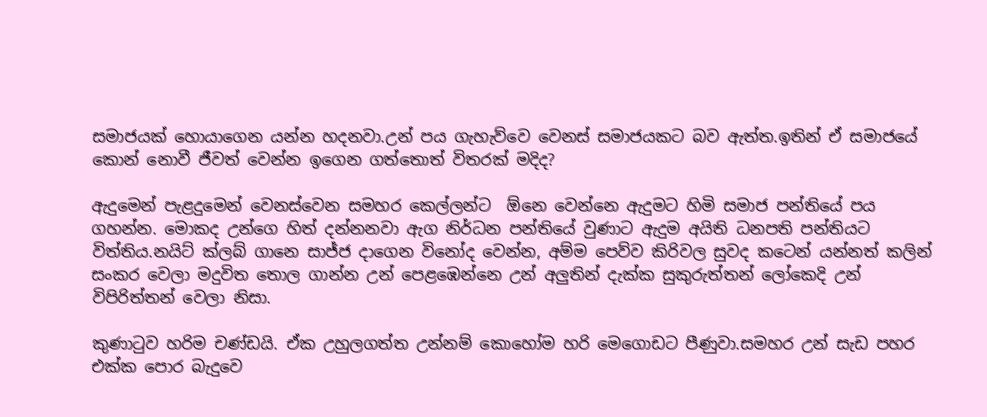සමාජයක් හොයාගෙන යන්න හදනවා.උන් පය ගැහැව්වෙ වෙනස් සමාජයකට බව ඇත්ත.ඉතින් ඒ සමාජයේ කොන් නොවී ජීවත් වෙන්න ඉගෙන ගත්තොත් විතරක් මදිද?

ඇදුමෙන් පැළදුමෙන් වෙනස්වෙන සමහර කෙල්ලන්ට  ඕනෙ වෙන්නෙ ඇදුමට හිමි සමාජ පන්තියේ පය ගහන්න. මොකද උන්ගෙ හිත් දන්නනවා ඇග නිර්ධන පන්තියේ වුණාට ඇදුම අයිති ධනපති පන්තියට විත්තිය.නයිට් ක්ලබ් ගානෙ සාජ්ජ දාගෙන විනෝද වෙන්න, අම්ම පෙව්ව කිරිවල සුවද කටෙන් යන්නත් කලින් සංකර වෙලා මදුවිත තොල ගාන්න උන් පෙළඹෙන්නෙ උන් අලුතින් දැක්ක සුකුරුත්තන් ලෝකෙදි උන් විපිරිත්තන් වෙලා නිසා.

කුණාටුව හරිම චණ්ඩයි. ඒක උහුලගත්ත උන්නම් කොහෝම හරි මෙගොඩට පීණුවා.සමහර උන් සැඩ පහර එක්ක පොර බැදුවෙ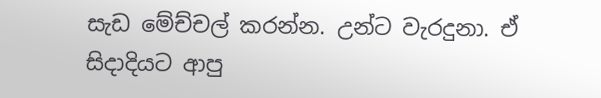සැඩ මේච්චල් කරන්න. උන්ට වැරදුනා. ඒ සිදාදියට ආපු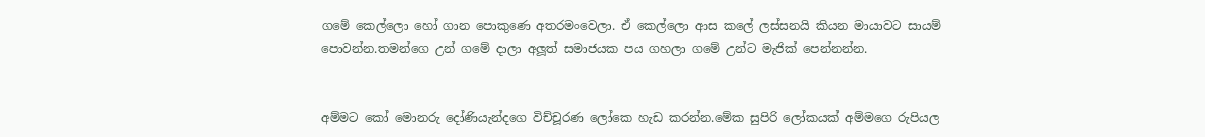ගමේ කෙල්ලො හෝ ගාන පොකුණෙ අතරමංවෙලා. ඒ කෙල්ලො ආස කලේ ලස්සනයි කියන මායාවට සායම් පොවන්න.තමන්ගෙ උන් ගමේ දාලා අලූත් සමාජයක පය ගහලා ගමේ උන්ට මැජික් පෙන්නන්න.


අම්මට කෝ මොනරු දෝණියැන්දගෙ විච්චූරණ ලෝකෙ හැඩ කරන්න.මේක සුපිරි ලෝකයක් අම්මගෙ රුපියල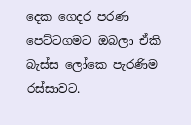දෙක ගෙදර පරණ පෙට්ටගමට ඔබලා ඒකි බැස්ස ලෝකෙ පැරණිම රස්සාවට.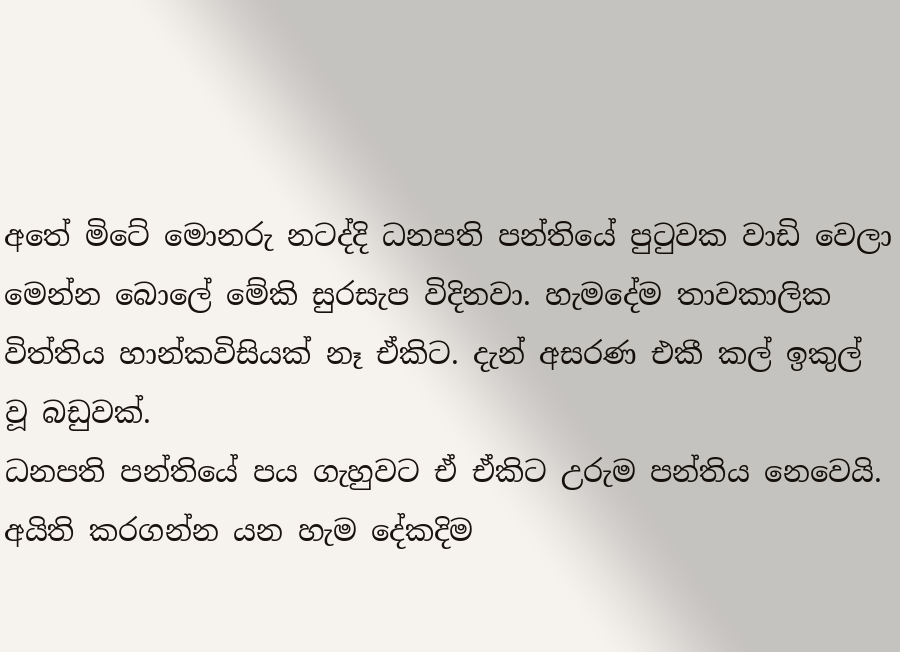අතේ මිටේ මොනරු නටද්දි ධනපති පන්තියේ පුටුවක වාඩි වෙලා මෙන්න බොලේ මේකි සුරසැප විදිනවා. හැමදේම තාවකාලික විත්තිය හාන්කවිසියක් නෑ ඒකිට. දැන් අසරණ එකී කල් ඉකුල් වූ බඩුවක්.
ධනපති පන්තියේ පය ගැහුවට ඒ ඒකිට උරුම පන්තිය නෙවෙයි. අයිති කරගන්න යන හැම දේකදිම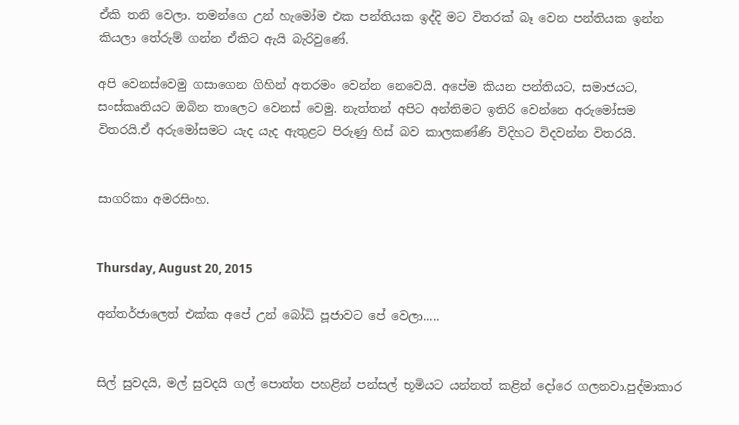ඒකි තනි වෙලා. තමන්ගෙ උන් හැමෝම එක පන්තියක ඉද්දි මට විතරක් බෑ වෙන පන්තියක ඉන්න කියලා තේරුම් ගන්න ඒකිට ඇයි බැරිවුණේ.

අපි වෙනස්වෙමු ගසාගෙන ගිහින් අතරමං වෙන්න නෙවෙයි. අපේම කියන පන්තියට, සමාජයට, සංස්කෘතියට ඔබින තාලෙට වෙනස් වෙමු. නැත්තන් අපිට අන්තිමට ඉතිරි වෙන්නෙ අරුමෝසම විතරයි.ඒ අරුමෝසමට යැද යැද ඇතුළට පිරුණු හිස් බව කාලකණ්ණි විදිහට විදවන්න විතරයි.


සාගරිකා අමරසිංහ.


Thursday, August 20, 2015

අන්තර්ජාලෙත් එක්ක අපේ උන් බෝධි පූජාවට පේ වෙලා.....


සිල් සුවදයි, මල් සුවදයි ගල් පොත්ත පහළින් පන්සල් භූමියට යන්නත් කළින් දෝරෙ ගලනවා.පුද්මාකාර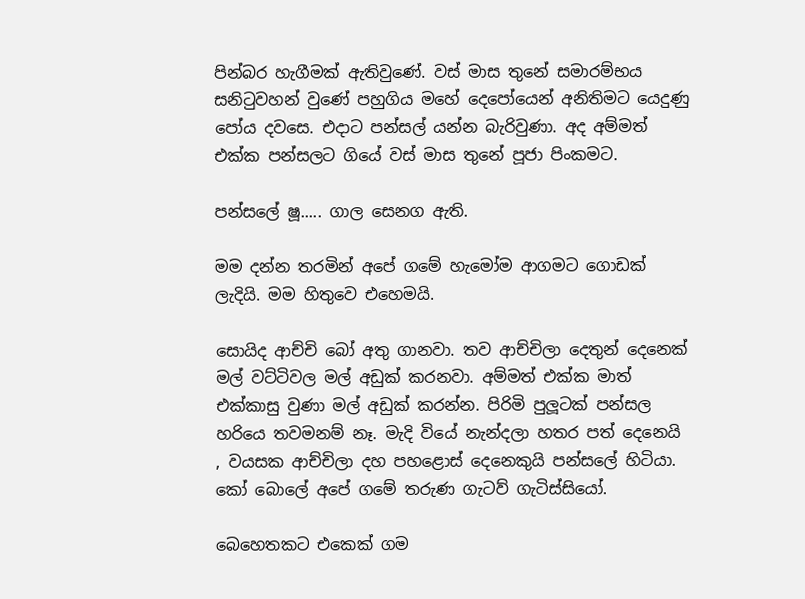පින්බර හැගීමක් ඇතිවුණේ. වස් මාස තුනේ සමාරම්භය සනිටුවහන් වුණේ පහුගිය මහේ දෙපෝයෙන් අනිතිමට යෙදුණු පෝය දවසෙ. එදාට පන්සල් යන්න බැරිවුණා. අද අම්මත් එක්ක පන්සලට ගියේ වස් මාස තුනේ පූජා පිංකමට.

පන්සලේ ෂූ..... ගාල සෙනග ඇති.

මම දන්න තරමින් අපේ ගමේ හැමෝම ආගමට ගොඩක් ලැදියි. මම හිතුවෙ එහෙමයි.

සොයිද ආච්චි බෝ අතු ගානවා. තව ආච්චිලා දෙතුන් දෙනෙක් මල් වට්ටිවල මල් අඩුක් කරනවා. අම්මත් එක්ක මාත් එක්කාසු වුණා මල් අඩුක් කරන්න. පිරිමි පුලූටක් පන්සල හරියෙ තවමනම් නෑ. මැදි වියේ නැන්දලා හතර පත් දෙනෙයි , වයසක ආච්චිලා දහ පහළොස් දෙනෙකුයි පන්සලේ හිටියා. කෝ බොලේ අපේ ගමේ තරුණ ගැටව් ගැටිස්සියෝ.

බෙහෙතකට එකෙක් ගම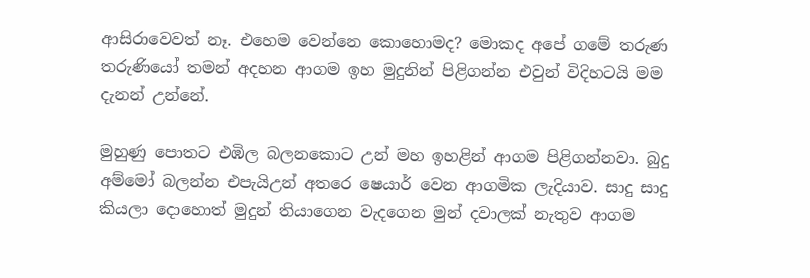ආසිරාවෙවත් නෑ. එහෙම වෙන්නෙ කොහොමද? මොකද අපේ ගමේ තරුණ තරුණියෝ තමන් අදහන ආගම ඉහ මුදුනින් පිළිගන්න එවුන් විදිහටයි මම දැනන් උන්නේ.

මුහුණු පොතට එඹිල බලනකොට උන් මහ ඉහළින් ආගම පිළිගන්නවා. බුදු අම්මෝ බලන්න එපැයිඋන් අතරෙ ෂෙයාර් වෙන ආගමික ලැදියාව. සාදු සාදු කියලා දොහොත් මුදුන් තියාගෙන වැදගෙන මුන් දවාලක් නැතුව ආගම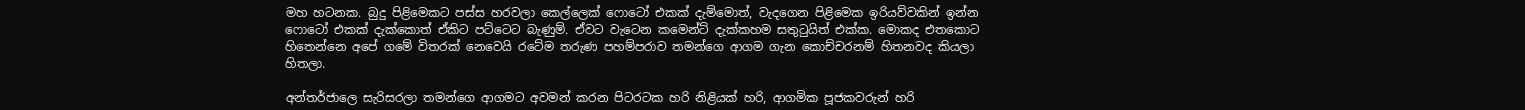මහ හටනක. බුදු පිළිමෙකට පස්ස හරවලා කෙල්ලෙක් ෆොටෝ එකක් දැම්මොත්, වැදගෙන පිළිමෙක ඉරියව්වකින් ඉන්න ෆොටෝ එකක් දැක්කොත් ඒකිට පට්ටෙට බැණුම්. ඒවට වැටෙන කමෙන්ට් දැක්කහම සතුටුයිත් එක්ක. මොකද එතකොට හිතෙන්නෙ අපේ ගමේ විතරක් නෙවෙයි රටේම තරුණ පහම්පරාව තමන්ගෙ ආගම ගැන කොච්චරනම් හිතනවද කියලා හිතලා.

අන්තර්ජාලෙ සැරිසරලා තමන්ගෙ ආගමට අවමන් කරන පිටරටක හරි නිළියක් හරි, ආගමික පූජකවරුන් හරි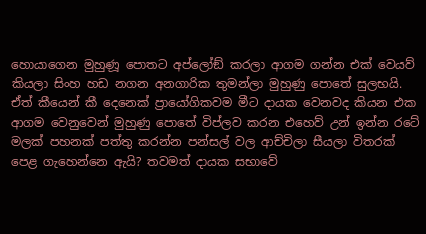හොයාගෙන මුහුණූ පොතට අප්ලෝඞ් කරලා ආගම ගන්න එක් වෙයව් කියලා සිංහ හඩ නගන අනගාරික තුමන්ලා මුහුණු පොතේ සුලභයි. ඒත් කීයෙන් කී දෙනෙක් ප්‍රායෝගිකවම මීට දායක වෙනවද කියන එක
ආගම වෙනුවෙන් මුහුණු පොතේ විප්ලව කරන එහෙව් උන් ඉන්න රටේ මලක් පහනක් පත්තු කරන්න පන්සල් වල ආච්චිලා සීයලා විතරක් පෙළ ගැහෙන්නෙ ඇයි? තවමත් දායක සභාවේ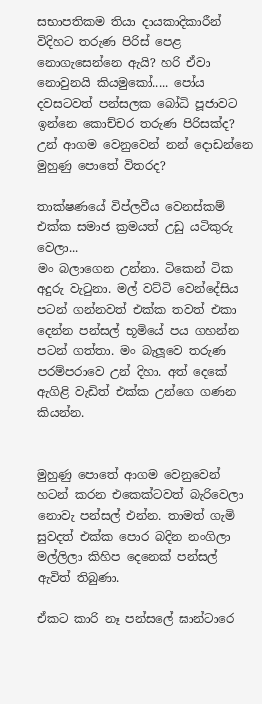සභාපතිකම තියා දායකාදිකාරීන් විදිහට තරුණ පිරිස් පෙළ නොගැසෙන්නෙ ඇයි? හරි ඒවා නොවුනයි කියමුකෝ..... පෝය දවසටවත් පන්සලක බෝධි පූජාවට ඉන්නෙ කොච්චර තරුණ පිරිසක්ද? උන් ආගම වෙනුවෙන් නන් දොඩන්නෙ මුහුණු පොතේ විතරද?

තාක්ෂණයේ විප්ලවීය වෙනස්කම් එක්ක සමාජ ක්‍රමයත් උඩු යටිකුරු වෙලා...
මං බලාගෙන උන්නා. ටිකෙන් ටික අදුරු වැටුනා. මල් වට්ටි වෙන්දේසිය පටන් ගන්නවත් එක්ක තවත් එකා දෙන්න පන්සල් භූමියේ පය ගහන්න පටන් ගත්තා. මං බැලූවෙ තරුණ පරම්පරාවෙ උන් දිහා. අත් දෙකේ ඇගිළි වැඩිත් එක්ක උන්ගෙ ගණන කියන්න.


මුහුණු පොතේ ආගම වෙනුවෙන් හටන් කරන එකෙක්ටවත් බැරිවෙලා නොවැ පන්සල් එන්න. තාමත් ගැමි සුවදත් එක්ක පොර බදින නංගිලා මල්ලිලා කිහිප දෙනෙක් පන්සල් ඇවිත් තිබුණා.

ඒකට කාරි නෑ පන්සලේ ඝාන්ටාරෙ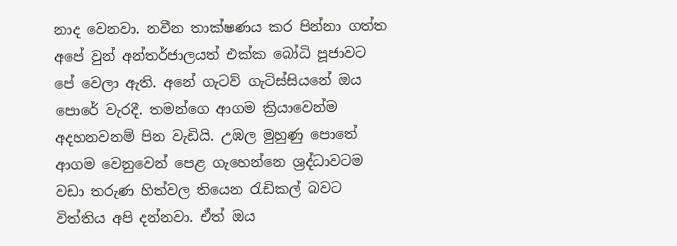නාද වෙනවා. නවීන තාක්ෂණය කර පින්නා ගත්ත අපේ වුන් අන්තර්ජාලයත් එක්ක බෝධි පූජාවට පේ වෙලා ඇති. අනේ ගැටව් ගැටිස්සියනේ ඔය පොරේ වැරදී. තමන්ගෙ ආගම ක්‍රියාවෙන්ම අදහනවනම් පින වැඩියි. උඹල මුහුණු පොතේ ආගම වෙනුවෙන් පෙළ ගැහෙන්නෙ ශ්‍රද්ධාවටම වඩා තරුණ හිත්වල තියෙන රැඩිකල් බවට විත්තිය අපි දන්නවා. ඒත් ඔය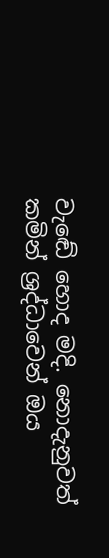වැඬේ හොද මදි. නොදැනුවත් කමින් ශ්‍රද්ධාවෙන් ඔය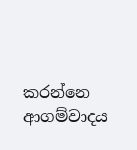කරන්නෙ ආගම්වාදය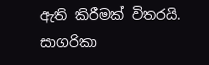ඇති කිරීමක් විතරයි.
සාගරිකා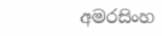අමරසිංහ